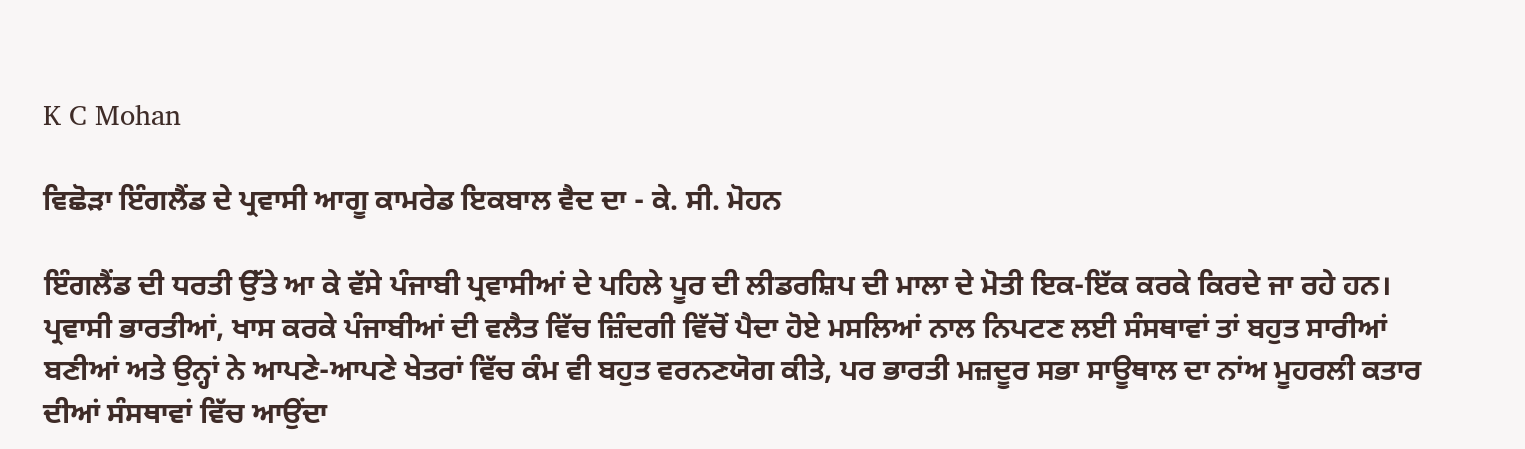K C Mohan

ਵਿਛੋੜਾ ਇੰਗਲੈਂਡ ਦੇ ਪ੍ਰਵਾਸੀ ਆਗੂ ਕਾਮਰੇਡ ਇਕਬਾਲ ਵੈਦ ਦਾ - ਕੇ. ਸੀ. ਮੋਹਨ

ਇੰਗਲੈਂਡ ਦੀ ਧਰਤੀ ਉੱਤੇ ਆ ਕੇ ਵੱਸੇ ਪੰਜਾਬੀ ਪ੍ਰਵਾਸੀਆਂ ਦੇ ਪਹਿਲੇ ਪੂਰ ਦੀ ਲੀਡਰਸ਼ਿਪ ਦੀ ਮਾਲਾ ਦੇ ਮੋਤੀ ਇਕ-ਇੱਕ ਕਰਕੇ ਕਿਰਦੇ ਜਾ ਰਹੇ ਹਨ। ਪ੍ਰਵਾਸੀ ਭਾਰਤੀਆਂ, ਖਾਸ ਕਰਕੇ ਪੰਜਾਬੀਆਂ ਦੀ ਵਲੈਤ ਵਿੱਚ ਜ਼ਿੰਦਗੀ ਵਿੱਚੋਂ ਪੈਦਾ ਹੋਏ ਮਸਲਿਆਂ ਨਾਲ ਨਿਪਟਣ ਲਈ ਸੰਸਥਾਵਾਂ ਤਾਂ ਬਹੁਤ ਸਾਰੀਆਂ ਬਣੀਆਂ ਅਤੇ ਉਨ੍ਹਾਂ ਨੇ ਆਪਣੇ-ਆਪਣੇ ਖੇਤਰਾਂ ਵਿੱਚ ਕੰਮ ਵੀ ਬਹੁਤ ਵਰਨਣਯੋਗ ਕੀਤੇ, ਪਰ ਭਾਰਤੀ ਮਜ਼ਦੂਰ ਸਭਾ ਸਾਊਥਾਲ ਦਾ ਨਾਂਅ ਮੂਹਰਲੀ ਕਤਾਰ ਦੀਆਂ ਸੰਸਥਾਵਾਂ ਵਿੱਚ ਆਉਂਦਾ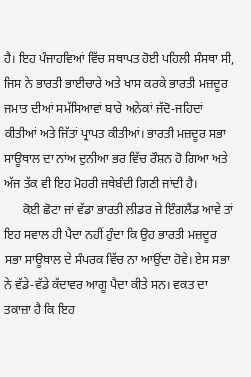ਹੈ। ਇਹ ਪੰਜਾਹਵਿਆਂ ਵਿੱਚ ਸਥਾਪਤ ਹੋਈ ਪਹਿਲੀ ਸੰਸਥਾ ਸੀ, ਜਿਸ ਨੇ ਭਾਰਤੀ ਭਾਈਚਾਰੇ ਅਤੇ ਖਾਸ ਕਰਕੇ ਭਾਰਤੀ ਮਜ਼ਦੂਰ ਜਮਾਤ ਦੀਆਂ ਸਮੱਸਿਆਵਾਂ ਬਾਰੇ ਅਨੇਕਾਂ ਜੱਦੋ-ਜਹਿਦਾਂ ਕੀਤੀਆਂ ਅਤੇ ਜਿੱਤਾਂ ਪ੍ਰਾਪਤ ਕੀਤੀਆਂ। ਭਾਰਤੀ ਮਜ਼ਦੂਰ ਸਭਾ ਸਾਊਥਾਲ ਦਾ ਨਾਂਅ ਦੁਨੀਆ ਭਰ ਵਿੱਚ ਰੌਸ਼ਨ ਹੋ ਗਿਆ ਅਤੇ ਅੱਜ ਤੱਕ ਵੀ ਇਹ ਮੋਹਰੀ ਜਥੇਬੰਦੀ ਗਿਣੀ ਜਾਂਦੀ ਹੈ।
      ਕੋਈ ਛੋਟਾ ਜਾਂ ਵੱਡਾ ਭਾਰਤੀ ਲੀਡਰ ਜੇ ਇੰਗਲੈਂਡ ਆਵੇ ਤਾਂ ਇਹ ਸਵਾਲ ਹੀ ਪੈਦਾ ਨਹੀਂ ਹੁੰਦਾ ਕਿ ਉਹ ਭਾਰਤੀ ਮਜ਼ਦੂਰ ਸਭਾ ਸਾਊਥਾਲ ਦੇ ਸੰਪਰਕ ਵਿੱਚ ਨਾ ਆਉਂਦਾ ਹੋਵੇ। ਏਸ ਸਭਾ ਨੇ ਵੱਡੇ-ਵੱਡੇ ਕੱਦਾਵਰ ਆਗੂ ਪੈਦਾ ਕੀਤੇ ਸਨ। ਵਕਤ ਦਾ ਤਕਾਜ਼ਾ ਹੈ ਕਿ ਇਹ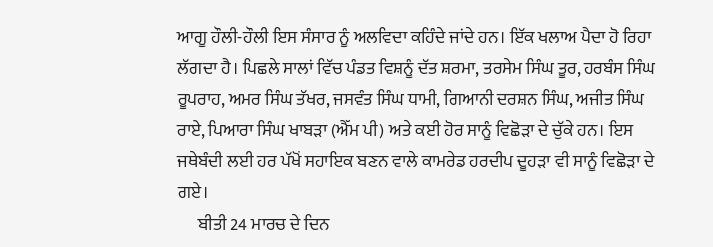ਆਗੂ ਹੌਲੀ-ਹੌਲੀ ਇਸ ਸੰਸਾਰ ਨੂੰ ਅਲਵਿਦਾ ਕਹਿੰਦੇ ਜਾਂਦੇ ਹਨ। ਇੱਕ ਖਲਾਅ ਪੈਦਾ ਹੋ ਰਿਹਾ ਲੱਗਦਾ ਹੈ। ਪਿਛਲੇ ਸਾਲਾਂ ਵਿੱਚ ਪੰਡਤ ਵਿਸ਼ਨੂੰ ਦੱਤ ਸ਼ਰਮਾ, ਤਰਸੇਮ ਸਿੰਘ ਤੂਰ, ਹਰਬੰਸ ਸਿੰਘ ਰੂਪਰਾਹ, ਅਮਰ ਸਿੰਘ ਤੱਖਰ, ਜਸਵੰਤ ਸਿੰਘ ਧਾਮੀ, ਗਿਆਨੀ ਦਰਸ਼ਨ ਸਿੰਘ, ਅਜੀਤ ਸਿੰਘ ਰਾਏ, ਪਿਆਰਾ ਸਿੰਘ ਖਾਬੜਾ (ਐੱਮ ਪੀ) ਅਤੇ ਕਈ ਹੋਰ ਸਾਨੂੰ ਵਿਛੋੜਾ ਦੇ ਚੁੱਕੇ ਹਨ। ਇਸ ਜਥੇਬੰਦੀ ਲਈ ਹਰ ਪੱਖੋਂ ਸਹਾਇਕ ਬਣਨ ਵਾਲੇ ਕਾਮਰੇਡ ਹਰਦੀਪ ਦੂਹੜਾ ਵੀ ਸਾਨੂੰ ਵਿਛੋੜਾ ਦੇ ਗਏ।
      ਬੀਤੀ 24 ਮਾਰਚ ਦੇ ਦਿਨ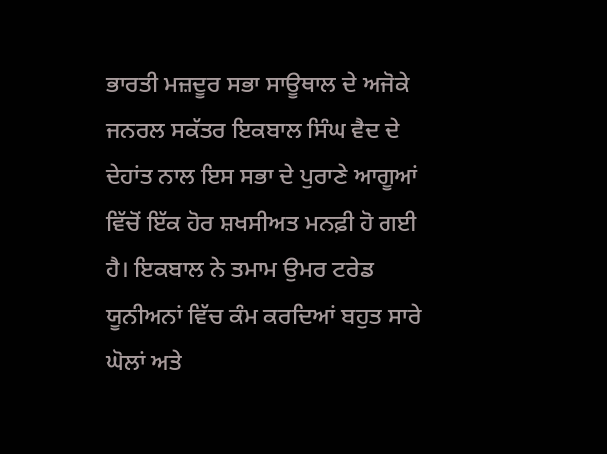ਭਾਰਤੀ ਮਜ਼ਦੂਰ ਸਭਾ ਸਾਊਥਾਲ ਦੇ ਅਜੋਕੇ ਜਨਰਲ ਸਕੱਤਰ ਇਕਬਾਲ ਸਿੰਘ ਵੈਦ ਦੇ ਦੇਹਾਂਤ ਨਾਲ ਇਸ ਸਭਾ ਦੇ ਪੁਰਾਣੇ ਆਗੂਆਂ ਵਿੱਚੋਂ ਇੱਕ ਹੋਰ ਸ਼ਖਸੀਅਤ ਮਨਫ਼ੀ ਹੋ ਗਈ ਹੈ। ਇਕਬਾਲ ਨੇ ਤਮਾਮ ਉਮਰ ਟਰੇਡ ਯੂਨੀਅਨਾਂ ਵਿੱਚ ਕੰਮ ਕਰਦਿਆਂ ਬਹੁਤ ਸਾਰੇ ਘੋਲਾਂ ਅਤੇ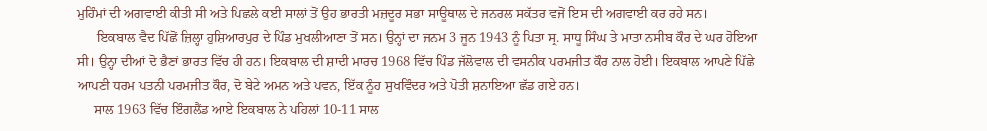ਮੁਹਿੰਮਾਂ ਦੀ ਅਗਵਾਈ ਕੀਤੀ ਸੀ ਅਤੇ ਪਿਛਲੇ ਕਈ ਸਾਲਾਂ ਤੋਂ ਉਹ ਭਾਰਤੀ ਮਜ਼ਦੂਰ ਸਭਾ ਸਾਊਥਾਲ ਦੇ ਜਨਰਲ ਸਕੱਤਰ ਵਜੋਂ ਇਸ ਦੀ ਅਗਵਾਈ ਕਰ ਰਹੇ ਸਨ।
      ਇਕਬਾਲ ਵੈਦ ਪਿੱਛੋਂ ਜ਼ਿਲ੍ਹਾ ਹੁਸ਼ਿਆਰਪੁਰ ਦੇ ਪਿੰਡ ਮੁਖਲੀਆਣਾ ਤੋਂ ਸਨ। ਉਨ੍ਹਾਂ ਦਾ ਜਨਮ 3 ਜੂਨ 1943 ਨੂੰ ਪਿਤਾ ਸ੍ਰ. ਸਾਧੂ ਸਿੰਘ ਤੇ ਮਾਤਾ ਨਸੀਬ ਕੌਰ ਦੇ ਘਰ ਹੋਇਆ ਸੀ। ਉਨ੍ਹਾ ਦੀਆਂ ਦੋ ਭੈਣਾਂ ਭਾਰਤ ਵਿੱਚ ਹੀ ਹਨ। ਇਕਬਾਲ ਦੀ ਸ਼ਾਦੀ ਮਾਰਚ 1968 ਵਿੱਚ ਪਿੰਡ ਜੱਲੋਵਾਲ ਦੀ ਵਸਨੀਕ ਪਰਮਜੀਤ ਕੌਰ ਨਾਲ ਹੋਈ। ਇਕਬਾਲ ਆਪਣੇ ਪਿੱਛੇ ਆਪਣੀ ਧਰਮ ਪਤਨੀ ਪਰਮਜੀਤ ਕੌਰ, ਦੋ ਬੇਟੇ ਅਮਨ ਅਤੇ ਪਵਨ, ਇੱਕ ਨੂੰਹ ਸੁਖਵਿੰਦਰ ਅਤੇ ਪੋਤੀ ਸ਼ਨਾਇਆ ਛੱਡ ਗਏ ਹਨ।
     ਸਾਲ 1963 ਵਿੱਚ ਇੰਗਲੈਂਡ ਆਏ ਇਕਬਾਲ ਨੇ ਪਹਿਲਾਂ 10-11 ਸਾਲ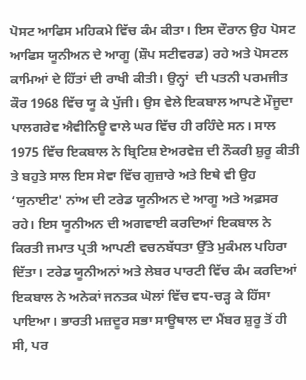ਪੋਸਟ ਆਫਿਸ ਮਹਿਕਮੇ ਵਿੱਚ ਕੰਮ ਕੀਤਾ। ਇਸ ਦੌਰਾਨ ਉਹ ਪੋਸਟ ਆਫਿਸ ਯੂਨੀਅਨ ਦੇ ਆਗੂ (ਸ਼ੌਪ ਸਟੀਵਰਡ) ਰਹੇ ਅਤੇ ਪੋਸਟਲ ਕਾਮਿਆਂ ਦੇ ਹਿੱਤਾਂ ਦੀ ਰਾਖੀ ਕੀਤੀ। ਉਨ੍ਹਾਂ  ਦੀ ਪਤਨੀ ਪਰਮਜੀਤ ਕੌਰ 1968 ਵਿੱਚ ਯੂ ਕੇ ਪੁੱਜੀ। ਉਸ ਵੇਲੇ ਇਕਬਾਲ ਆਪਣੇ ਮੌਜੂਦਾ ਪਾਲਗਰੇਵ ਐਵੀਨਿਊ ਵਾਲੇ ਘਰ ਵਿੱਚ ਹੀ ਰਹਿੰਦੇ ਸਨ। ਸਾਲ 1975 ਵਿੱਚ ਇਕਬਾਲ ਨੇ ਬ੍ਰਿਟਿਸ਼ ਏਅਰਵੇਜ਼ ਦੀ ਨੌਕਰੀ ਸ਼ੁਰੂ ਕੀਤੀ ਤੇ ਬਹੁਤੇ ਸਾਲ ਇਸ ਸੇਵਾ ਵਿੱਚ ਗੁਜ਼ਾਰੇ ਅਤੇ ਇਥੇ ਵੀ ਉਹ ‘ਯੁਨਾਈਟ' ਨਾਂਅ ਦੀ ਟਰੇਡ ਯੂਨੀਅਨ ਦੇ ਆਗੂ ਅਤੇ ਅਫ਼ਸਰ ਰਹੇ। ਇਸ ਯੂਨੀਅਨ ਦੀ ਅਗਵਾਈ ਕਰਦਿਆਂ ਇਕਬਾਲ ਨੇ ਕਿਰਤੀ ਜਮਾਤ ਪ੍ਰਤੀ ਆਪਣੀ ਵਚਨਬੱਧਤਾ ਉੱਤੇ ਮੁਕੰਮਲ ਪਹਿਰਾ ਦਿੱਤਾ। ਟਰੇਡ ਯੂਨੀਅਨਾਂ ਅਤੇ ਲੇਬਰ ਪਾਰਟੀ ਵਿੱਚ ਕੰਮ ਕਰਦਿਆਂ ਇਕਬਾਲ ਨੇ ਅਨੇਕਾਂ ਜਨਤਕ ਘੋਲਾਂ ਵਿੱਚ ਵਧ-ਚੜ੍ਹ ਕੇ ਹਿੱਸਾ ਪਾਇਆ। ਭਾਰਤੀ ਮਜ਼ਦੂਰ ਸਭਾ ਸਾਊਥਾਲ ਦਾ ਮੈਂਬਰ ਸ਼ੁਰੂ ਤੋਂ ਹੀ ਸੀ, ਪਰ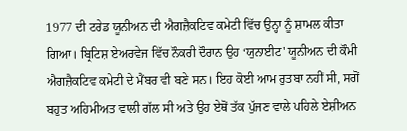1977 ਦੀ ਟਰੇਡ ਯੂਨੀਅਨ ਦੀ ਐਗਜ਼ੈਕਟਿਵ ਕਮੇਟੀ ਵਿੱਚ ਉਨ੍ਹਾ ਨੂੰ ਸ਼ਾਮਲ ਕੀਤਾ ਗਿਆ। ਬ੍ਰਿਟਿਸ਼ ਏਅਰਵੇਜ ਵਿੱਚ ਨੌਕਰੀ ਦੌਰਾਨ ਉਹ ‘ਯੁਨਾਈਟ' ਯੂਨੀਅਨ ਦੀ ਕੌਮੀ ਐਗਜ਼ੈਕਟਿਵ ਕਮੇਟੀ ਦੇ ਮੈਂਬਰ ਵੀ ਬਣੇ ਸਨ। ਇਹ ਕੋਈ ਆਮ ਰੁਤਬਾ ਨਹੀਂ ਸੀ, ਸਗੋਂ ਬਹੁਤ ਅਹਿਮੀਅਤ ਵਾਲੀ ਗੱਲ ਸੀ ਅਤੇ ਉਹ ਏਥੋਂ ਤੱਕ ਪੁੱਜਣ ਵਾਲੇ ਪਹਿਲੇ ਏਸ਼ੀਅਨ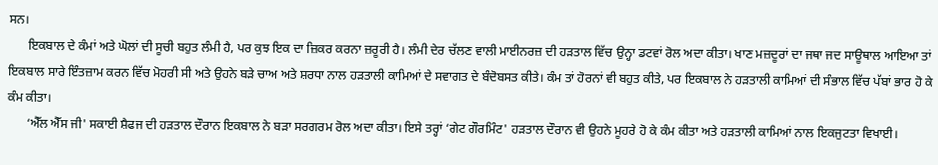ਸਨ।
      ਇਕਬਾਲ ਦੇ ਕੰਮਾਂ ਅਤੇ ਘੋਲਾਂ ਦੀ ਸੂਚੀ ਬਹੁਤ ਲੰਮੀ ਹੈ, ਪਰ ਕੁਝ ਇਕ ਦਾ ਜ਼ਿਕਰ ਕਰਨਾ ਜ਼ਰੂਰੀ ਹੈ। ਲੰਮੀ ਦੇਰ ਚੱਲਣ ਵਾਲੀ ਮਾਈਨਰਜ਼ ਦੀ ਹੜਤਾਲ ਵਿੱਚ ਉਨ੍ਹਾ ਡਟਵਾਂ ਰੋਲ ਅਦਾ ਕੀਤਾ। ਖਾਣ ਮਜ਼ਦੂਰਾਂ ਦਾ ਜਥਾ ਜਦ ਸਾਊਥਾਲ ਆਇਆ ਤਾਂ ਇਕਬਾਲ ਸਾਰੇ ਇੰਤਜ਼ਾਮ ਕਰਨ ਵਿੱਚ ਮੋਹਰੀ ਸੀ ਅਤੇ ਉਹਨੇ ਬੜੇ ਚਾਅ ਅਤੇ ਸ਼ਰਧਾ ਨਾਲ ਹੜਤਾਲੀ ਕਾਮਿਆਂ ਦੇ ਸਵਾਗਤ ਦੇ ਬੰਦੋਬਸਤ ਕੀਤੇ। ਕੰਮ ਤਾਂ ਹੋਰਨਾਂ ਵੀ ਬਹੁਤ ਕੀਤੇ, ਪਰ ਇਕਬਾਲ ਨੇ ਹੜਤਾਲੀ ਕਾਮਿਆਂ ਦੀ ਸੰਭਾਲ ਵਿੱਚ ਪੱਬਾਂ ਭਾਰ ਹੋ ਕੇ ਕੰਮ ਕੀਤਾ।
      ‘ਐੱਲ ਐੱਸ ਜੀ' ਸਕਾਈ ਸ਼ੈਫਜ ਦੀ ਹੜਤਾਲ ਦੌਰਾਨ ਇਕਬਾਲ ਨੇ ਬੜਾ ਸਰਗਰਮ ਰੋਲ ਅਦਾ ਕੀਤਾ। ਇਸੇ ਤਰ੍ਹਾਂ ‘ਗੇਟ ਗੌਰਮਿੰਟ' ਹੜਤਾਲ ਦੌਰਾਨ ਵੀ ਉਹਨੇ ਮੂਹਰੇ ਹੋ ਕੇ ਕੰਮ ਕੀਤਾ ਅਤੇ ਹੜਤਾਲੀ ਕਾਮਿਆਂ ਨਾਲ ਇਕਜੁਟਤਾ ਵਿਖਾਈ।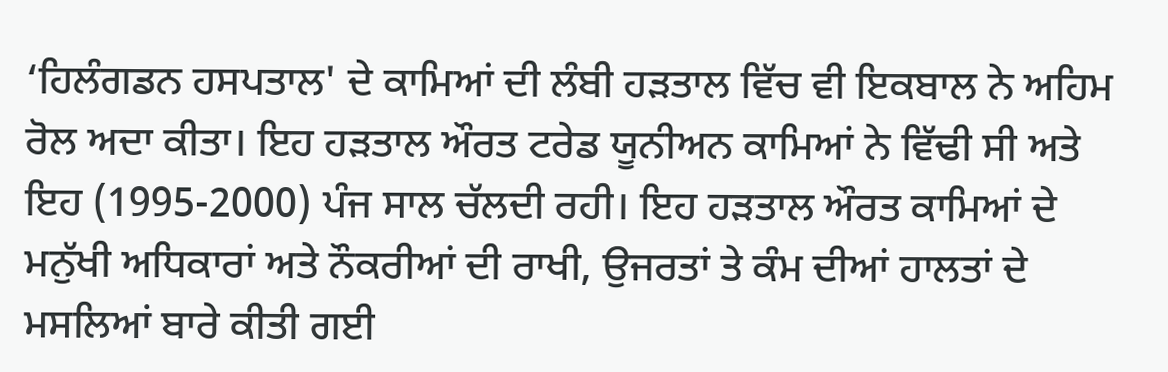‘ਹਿਲੰਗਡਨ ਹਸਪਤਾਲ' ਦੇ ਕਾਮਿਆਂ ਦੀ ਲੰਬੀ ਹੜਤਾਲ ਵਿੱਚ ਵੀ ਇਕਬਾਲ ਨੇ ਅਹਿਮ ਰੋਲ ਅਦਾ ਕੀਤਾ। ਇਹ ਹੜਤਾਲ ਔਰਤ ਟਰੇਡ ਯੂਨੀਅਨ ਕਾਮਿਆਂ ਨੇ ਵਿੱਢੀ ਸੀ ਅਤੇ ਇਹ (1995-2000) ਪੰਜ ਸਾਲ ਚੱਲਦੀ ਰਹੀ। ਇਹ ਹੜਤਾਲ ਔਰਤ ਕਾਮਿਆਂ ਦੇ ਮਨੁੱਖੀ ਅਧਿਕਾਰਾਂ ਅਤੇ ਨੌਕਰੀਆਂ ਦੀ ਰਾਖੀ, ਉਜਰਤਾਂ ਤੇ ਕੰਮ ਦੀਆਂ ਹਾਲਤਾਂ ਦੇ ਮਸਲਿਆਂ ਬਾਰੇ ਕੀਤੀ ਗਈ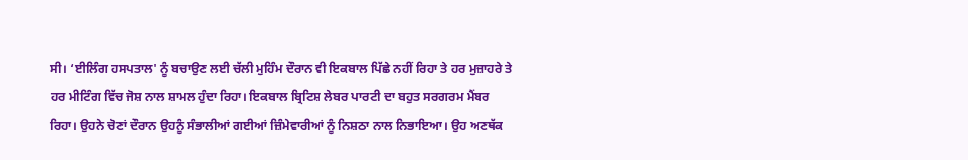ਸੀ। ‘ਈਲਿੰਗ ਹਸਪਤਾਲ' ਨੂੰ ਬਚਾਉਣ ਲਈ ਚੱਲੀ ਮੁਹਿੰਮ ਦੌਰਾਨ ਵੀ ਇਕਬਾਲ ਪਿੱਛੇ ਨਹੀਂ ਰਿਹਾ ਤੇ ਹਰ ਮੁਜ਼ਾਹਰੇ ਤੇ ਹਰ ਮੀਟਿੰਗ ਵਿੱਚ ਜੋਸ਼ ਨਾਲ ਸ਼ਾਮਲ ਹੁੰਦਾ ਰਿਹਾ। ਇਕਬਾਲ ਬ੍ਰਿਟਿਸ਼ ਲੇਬਰ ਪਾਰਟੀ ਦਾ ਬਹੁਤ ਸਰਗਰਮ ਮੈਂਬਰ ਰਿਹਾ। ਉਹਨੇ ਚੋਣਾਂ ਦੌਰਾਨ ਉਹਨੂੰ ਸੰਭਾਲੀਆਂ ਗਈਆਂ ਜ਼ਿੰਮੇਵਾਰੀਆਂ ਨੂੰ ਨਿਸ਼ਠਾ ਨਾਲ ਨਿਭਾਇਆ। ਉਹ ਅਣਥੱਕ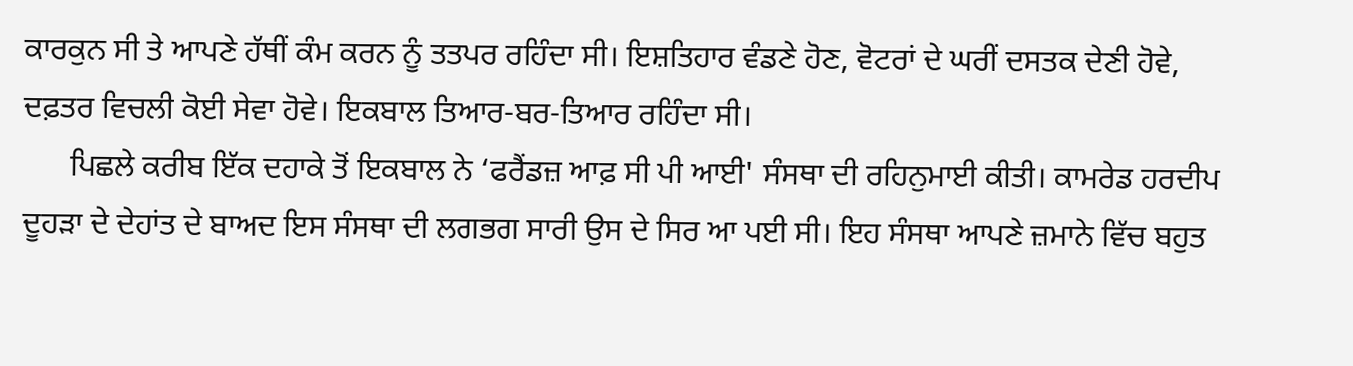ਕਾਰਕੁਨ ਸੀ ਤੇ ਆਪਣੇ ਹੱਥੀਂ ਕੰਮ ਕਰਨ ਨੂੰ ਤਤਪਰ ਰਹਿੰਦਾ ਸੀ। ਇਸ਼ਤਿਹਾਰ ਵੰਡਣੇ ਹੋਣ, ਵੋਟਰਾਂ ਦੇ ਘਰੀਂ ਦਸਤਕ ਦੇਣੀ ਹੋਵੇ, ਦਫ਼ਤਰ ਵਿਚਲੀ ਕੋਈ ਸੇਵਾ ਹੋਵੇ। ਇਕਬਾਲ ਤਿਆਰ-ਬਰ-ਤਿਆਰ ਰਹਿੰਦਾ ਸੀ।
      ਪਿਛਲੇ ਕਰੀਬ ਇੱਕ ਦਹਾਕੇ ਤੋਂ ਇਕਬਾਲ ਨੇ ‘ਫਰੈਂਡਜ਼ ਆਫ਼ ਸੀ ਪੀ ਆਈ' ਸੰਸਥਾ ਦੀ ਰਹਿਨੁਮਾਈ ਕੀਤੀ। ਕਾਮਰੇਡ ਹਰਦੀਪ ਦੂਹੜਾ ਦੇ ਦੇਹਾਂਤ ਦੇ ਬਾਅਦ ਇਸ ਸੰਸਥਾ ਦੀ ਲਗਭਗ ਸਾਰੀ ਉਸ ਦੇ ਸਿਰ ਆ ਪਈ ਸੀ। ਇਹ ਸੰਸਥਾ ਆਪਣੇ ਜ਼ਮਾਨੇ ਵਿੱਚ ਬਹੁਤ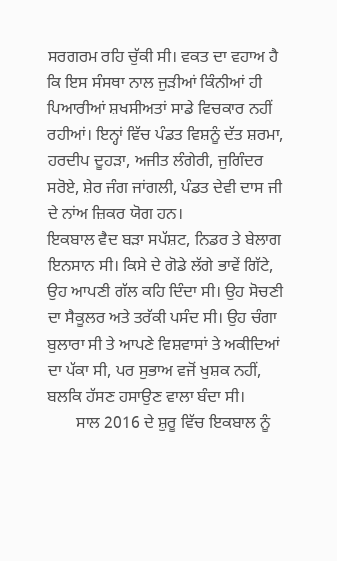ਸਰਗਰਮ ਰਹਿ ਚੁੱਕੀ ਸੀ। ਵਕਤ ਦਾ ਵਹਾਅ ਹੈ ਕਿ ਇਸ ਸੰਸਥਾ ਨਾਲ ਜੁੜੀਆਂ ਕਿੰਨੀਆਂ ਹੀ ਪਿਆਰੀਆਂ ਸ਼ਖਸੀਅਤਾਂ ਸਾਡੇ ਵਿਚਕਾਰ ਨਹੀਂ ਰਹੀਆਂ। ਇਨ੍ਹਾਂ ਵਿੱਚ ਪੰਡਤ ਵਿਸ਼ਨੂੰ ਦੱਤ ਸ਼ਰਮਾ, ਹਰਦੀਪ ਦੂਹੜਾ, ਅਜੀਤ ਲੰਗੇਰੀ, ਜੁਗਿੰਦਰ ਸਰੋਏ, ਸ਼ੇਰ ਜੰਗ ਜਾਂਗਲੀ, ਪੰਡਤ ਦੇਵੀ ਦਾਸ ਜੀ ਦੇ ਨਾਂਅ ਜ਼ਿਕਰ ਯੋਗ ਹਨ।
ਇਕਬਾਲ ਵੈਦ ਬੜਾ ਸਪੱਸ਼ਟ, ਨਿਡਰ ਤੇ ਬੇਲਾਗ ਇਨਸਾਨ ਸੀ। ਕਿਸੇ ਦੇ ਗੋਡੇ ਲੱਗੇ ਭਾਵੇਂ ਗਿੱਟੇ, ਉਹ ਆਪਣੀ ਗੱਲ ਕਹਿ ਦਿੰਦਾ ਸੀ। ਉਹ ਸੋਚਣੀ ਦਾ ਸੈਕੂਲਰ ਅਤੇ ਤਰੱਕੀ ਪਸੰਦ ਸੀ। ਉਹ ਚੰਗਾ ਬੁਲਾਰਾ ਸੀ ਤੇ ਆਪਣੇ ਵਿਸ਼ਵਾਸਾਂ ਤੇ ਅਕੀਦਿਆਂ ਦਾ ਪੱਕਾ ਸੀ, ਪਰ ਸੁਭਾਅ ਵਜੋਂ ਖੁਸ਼ਕ ਨਹੀਂ, ਬਲਕਿ ਹੱਸਣ ਹਸਾਉਣ ਵਾਲਾ ਬੰਦਾ ਸੀ।
       ਸਾਲ 2016 ਦੇ ਸ਼ੁਰੂ ਵਿੱਚ ਇਕਬਾਲ ਨੂੰ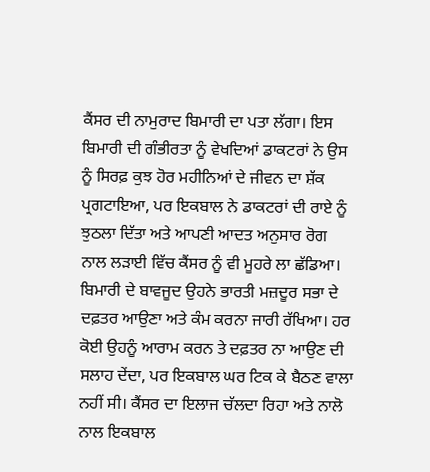ਕੈਂਸਰ ਦੀ ਨਾਮੁਰਾਦ ਬਿਮਾਰੀ ਦਾ ਪਤਾ ਲੱਗਾ। ਇਸ ਬਿਮਾਰੀ ਦੀ ਗੰਭੀਰਤਾ ਨੂੰ ਵੇਖਦਿਆਂ ਡਾਕਟਰਾਂ ਨੇ ਉਸ ਨੂੰ ਸਿਰਫ਼ ਕੁਝ ਹੋਰ ਮਹੀਨਿਆਂ ਦੇ ਜੀਵਨ ਦਾ ਸ਼ੱਕ ਪ੍ਰਗਟਾਇਆ, ਪਰ ਇਕਬਾਲ ਨੇ ਡਾਕਟਰਾਂ ਦੀ ਰਾਏ ਨੂੰ ਝੁਠਲਾ ਦਿੱਤਾ ਅਤੇ ਆਪਣੀ ਆਦਤ ਅਨੁਸਾਰ ਰੋਗ ਨਾਲ ਲੜਾਈ ਵਿੱਚ ਕੈਂਸਰ ਨੂੰ ਵੀ ਮੂਹਰੇ ਲਾ ਛੱਡਿਆ। ਬਿਮਾਰੀ ਦੇ ਬਾਵਜੂਦ ਉਹਨੇ ਭਾਰਤੀ ਮਜ਼ਦੂਰ ਸਭਾ ਦੇ ਦਫ਼ਤਰ ਆਉਣਾ ਅਤੇ ਕੰਮ ਕਰਨਾ ਜਾਰੀ ਰੱਖਿਆ। ਹਰ ਕੋਈ ਉਹਨੂੰ ਆਰਾਮ ਕਰਨ ਤੇ ਦਫ਼ਤਰ ਨਾ ਆਉਣ ਦੀ ਸਲਾਹ ਦੇਂਦਾ, ਪਰ ਇਕਬਾਲ ਘਰ ਟਿਕ ਕੇ ਬੈਠਣ ਵਾਲਾ ਨਹੀਂ ਸੀ। ਕੈਂਸਰ ਦਾ ਇਲਾਜ ਚੱਲਦਾ ਰਿਹਾ ਅਤੇ ਨਾਲੋ ਨਾਲ ਇਕਬਾਲ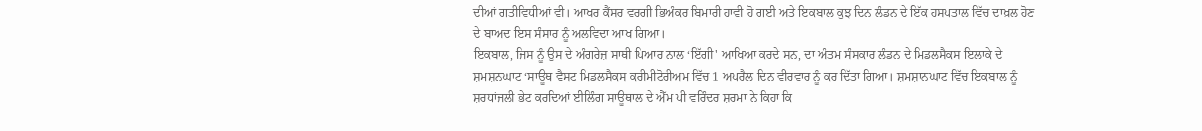ਦੀਆਂ ਗਤੀਵਿਧੀਆਂ ਵੀ। ਆਖਰ ਕੈਂਸਰ ਵਰਗੀ ਭਿਅੰਕਰ ਬਿਮਾਰੀ ਹਾਵੀ ਹੋ ਗਈ ਅਤੇ ਇਕਬਾਲ ਕੁਝ ਦਿਨ ਲੰਡਨ ਦੇ ਇੱਕ ਹਸਪਤਾਲ ਵਿੱਚ ਦਾਖ਼ਲ ਹੋਣ ਦੇ ਬਾਅਦ ਇਸ ਸੰਸਾਰ ਨੂੰ ਅਲਵਿਦਾ ਆਖ ਗਿਆ।
ਇਕਬਾਲ, ਜਿਸ ਨੂੰ ਉਸ ਦੇ ਅੰਗਰੇਜ਼ ਸਾਥੀ ਪਿਆਰ ਨਾਲ ‘ਇੱਗੀ' ਆਖਿਆ ਕਰਦੇ ਸਨ, ਦਾ ਅੰਤਮ ਸੰਸਕਾਰ ਲੰਡਨ ਦੇ ਮਿਡਲਸੈਕਸ ਇਲਾਕੇ ਦੇ ਸ਼ਮਸ਼ਨਘਾਟ ‘ਸਾਊਥ ਵੈਸਟ ਮਿਡਲਸੈਕਸ ਕਰੀਮੀਟੋਰੀਅਮ ਵਿੱਚ 1 ਅਪਰੈਲ ਦਿਨ ਵੀਰਵਾਰ ਨੂੰ ਕਰ ਦਿੱਤਾ ਗਿਆ। ਸ਼ਮਸ਼ਾਨਘਾਟ ਵਿੱਚ ਇਕਬਾਲ ਨੂੰ ਸ਼ਰਧਾਂਜਲੀ ਭੇਟ ਕਰਦਿਆਂ ਈਲਿੰਗ ਸਾਊਥਾਲ ਦੇ ਐੱਮ ਪੀ ਵਰਿੰਦਰ ਸ਼ਰਮਾ ਨੇ ਕਿਹਾ ਕਿ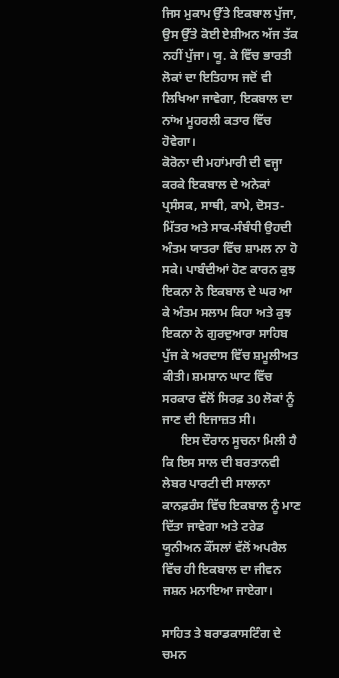ਜਿਸ ਮੁਕਾਮ ਉੱਤੇ ਇਕਬਾਲ ਪੁੱਜਾ, ਉਸ ਉੱਤੇ ਕੋਈ ਏਸ਼ੀਅਨ ਅੱਜ ਤੱਕ ਨਹੀਂ ਪੁੱਜਾ। ਯੂ. ਕੇ ਵਿੱਚ ਭਾਰਤੀ ਲੋਕਾਂ ਦਾ ਇਤਿਹਾਸ ਜਦੋਂ ਵੀ ਲਿਖਿਆ ਜਾਵੇਗਾ, ਇਕਬਾਲ ਦਾ ਨਾਂਅ ਮੂਹਰਲੀ ਕਤਾਰ ਵਿੱਚ ਹੋਵੇਗਾ।
ਕੋਰੋਨਾ ਦੀ ਮਹਾਂਮਾਰੀ ਦੀ ਵਜ੍ਹਾ ਕਰਕੇ ਇਕਬਾਲ ਦੇ ਅਨੇਕਾਂ ਪ੍ਰਸੰਸਕ, ਸਾਥੀ, ਕਾਮੇ, ਦੋਸਤ-ਮਿੱਤਰ ਅਤੇ ਸਾਕ-ਸੰਬੰਧੀ ਉਹਦੀ ਅੰਤਮ ਯਾਤਰਾ ਵਿੱਚ ਸ਼ਾਮਲ ਨਾ ਹੋ ਸਕੇ। ਪਾਬੰਦੀਆਂ ਹੋਣ ਕਾਰਨ ਕੁਝ ਇਕਨਾ ਨੇ ਇਕਬਾਲ ਦੇ ਘਰ ਆ ਕੇ ਅੰਤਮ ਸਲਾਮ ਕਿਹਾ ਅਤੇ ਕੁਝ ਇਕਨਾ ਨੇ ਗੁਰਦੁਆਰਾ ਸਾਹਿਬ ਪੁੱਜ ਕੇ ਅਰਦਾਸ ਵਿੱਚ ਸ਼ਮੂਲੀਅਤ ਕੀਤੀ। ਸ਼ਮਸ਼ਾਨ ਘਾਟ ਵਿੱਚ ਸਰਕਾਰ ਵੱਲੋਂ ਸਿਰਫ਼ 30 ਲੋਕਾਂ ਨੂੰ ਜਾਣ ਦੀ ਇਜਾਜ਼ਤ ਸੀ।
      ਇਸ ਦੌਰਾਨ ਸੂਚਨਾ ਮਿਲੀ ਹੈ ਕਿ ਇਸ ਸਾਲ ਦੀ ਬਰਤਾਨਵੀ ਲੇਬਰ ਪਾਰਟੀ ਦੀ ਸਾਲਾਨਾ ਕਾਨਫ਼ਰੰਸ ਵਿੱਚ ਇਕਬਾਲ ਨੂੰ ਮਾਣ ਦਿੱਤਾ ਜਾਵੇਗਾ ਅਤੇ ਟਰੇਡ ਯੂਨੀਅਨ ਕੌਂਸਲਾਂ ਵੱਲੋਂ ਅਪਰੈਲ ਵਿੱਚ ਹੀ ਇਕਬਾਲ ਦਾ ਜੀਵਨ ਜਸ਼ਨ ਮਨਾਇਆ ਜਾਏਗਾ।

ਸਾਹਿਤ ਤੇ ਬਰਾਡਕਾਸਟਿੰਗ ਦੇ ਚਮਨ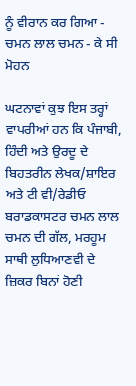ਨੂੰ ਵੀਰਾਨ ਕਰ ਗਿਆ - ਚਮਨ ਲਾਲ ਚਮਨ - ਕੇ ਸੀ ਮੋਹਨ

ਘਟਨਾਵਾਂ ਕੁਝ ਇਸ ਤਰ੍ਹਾਂ ਵਾਪਰੀਆਂ ਹਨ ਕਿ ਪੰਜਾਬੀ, ਹਿੰਦੀ ਅਤੇ ਉਰਦੂ ਦੇ ਬਿਹਤਰੀਨ ਲੇਖਕ/ਸ਼ਾਇਰ ਅਤੇ ਟੀ ਵੀ/ਰੇਡੀਓ ਬਰਾਡਕਾਸਟਰ ਚਮਨ ਲਾਲ ਚਮਨ ਦੀ ਗੱਲ, ਮਰਹੂਮ ਸਾਥੀ ਲੁਧਿਆਣਵੀ ਦੇ ਜ਼ਿਕਰ ਬਿਨਾਂ ਹੋਣੀ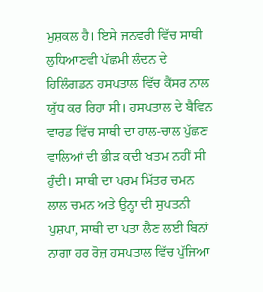ਮੁਸ਼ਕਲ ਹੈ। ਇਸੇ ਜਨਵਰੀ ਵਿੱਚ ਸਾਥੀ ਲੁਧਿਆਣਵੀ ਪੱਛਮੀ ਲੰਦਨ ਦੇ ਹਿਲਿੰਗਡਨ ਹਸਪਤਾਲ ਵਿੱਚ ਕੈਂਸਰ ਨਾਲ ਯੁੱਧ ਕਰ ਰਿਹਾ ਸੀ। ਹਸਪਤਾਲ ਦੇ ਬੈਵਿਨ ਵਾਰਡ ਵਿੱਚ ਸਾਥੀ ਦਾ ਹਾਲ-ਚਾਲ ਪੁੱਛਣ ਵਾਲਿਆਂ ਦੀ ਭੀੜ ਕਦੀ ਖਤਮ ਨਹੀਂ ਸੀ ਹੁੰਦੀ। ਸਾਥੀ ਦਾ ਪਰਮ ਮਿੱਤਰ ਚਮਨ ਲਾਲ ਚਮਨ ਅਤੇ ਉਨ੍ਹਾ ਦੀ ਸੁਪਤਨੀ ਪੁਸ਼ਪਾ, ਸਾਥੀ ਦਾ ਪਤਾ ਲੈਣ ਲਈ ਬਿਨਾਂ ਨਾਗਾ ਹਰ ਰੋਜ਼ ਹਸਪਤਾਲ ਵਿੱਚ ਪੁੱਜਿਆ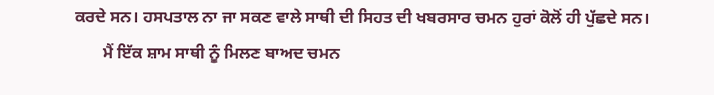ਕਰਦੇ ਸਨ। ਹਸਪਤਾਲ ਨਾ ਜਾ ਸਕਣ ਵਾਲੇ ਸਾਥੀ ਦੀ ਸਿਹਤ ਦੀ ਖਬਰਸਾਰ ਚਮਨ ਹੁਰਾਂ ਕੋਲੋਂ ਹੀ ਪੁੱਛਦੇ ਸਨ।
       ਮੈਂ ਇੱਕ ਸ਼ਾਮ ਸਾਥੀ ਨੂੰ ਮਿਲਣ ਬਾਅਦ ਚਮਨ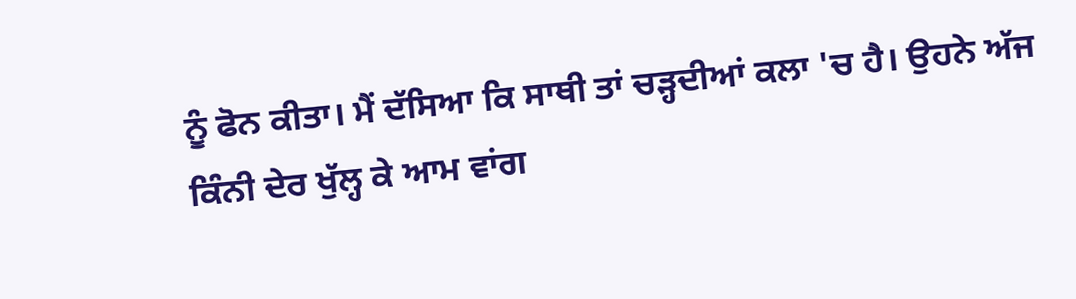ਨੂੰ ਫੋਨ ਕੀਤਾ। ਮੈਂ ਦੱਸਿਆ ਕਿ ਸਾਥੀ ਤਾਂ ਚੜ੍ਹਦੀਆਂ ਕਲਾ 'ਚ ਹੈ। ਉਹਨੇ ਅੱਜ ਕਿੰਨੀ ਦੇਰ ਖੁੱਲ੍ਹ ਕੇ ਆਮ ਵਾਂਗ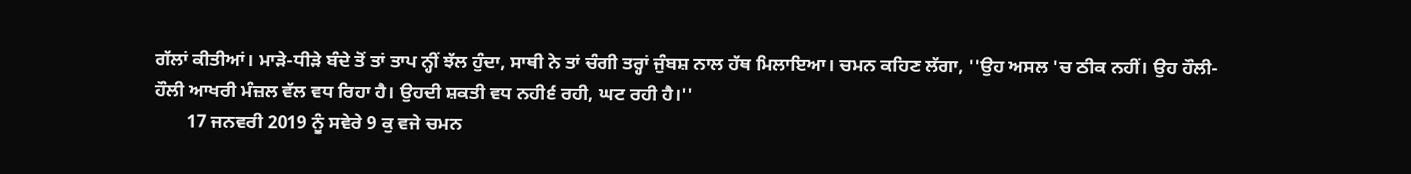ਗੱਲਾਂ ਕੀਤੀਆਂ। ਮਾੜੇ-ਧੀੜੇ ਬੰਦੇ ਤੋਂ ਤਾਂ ਤਾਪ ਨ੍ਹੀਂ ਝੱਲ ਹੁੰਦਾ, ਸਾਥੀ ਨੇ ਤਾਂ ਚੰਗੀ ਤਰ੍ਹਾਂ ਜੁੰਬਸ਼ ਨਾਲ ਹੱਥ ਮਿਲਾਇਆ। ਚਮਨ ਕਹਿਣ ਲੱਗਾ, ''ਉਹ ਅਸਲ 'ਚ ਠੀਕ ਨਹੀਂ। ਉਹ ਹੌਲੀ-ਹੌਲੀ ਆਖਰੀ ਮੰਜ਼ਲ ਵੱਲ ਵਧ ਰਿਹਾ ਹੈ। ਉਹਦੀ ਸ਼ਕਤੀ ਵਧ ਨਹੀ੬ਂ ਰਹੀ, ਘਟ ਰਹੀ ਹੈ।''
       17 ਜਨਵਰੀ 2019 ਨੂੰ ਸਵੇਰੇ 9 ਕੁ ਵਜੇ ਚਮਨ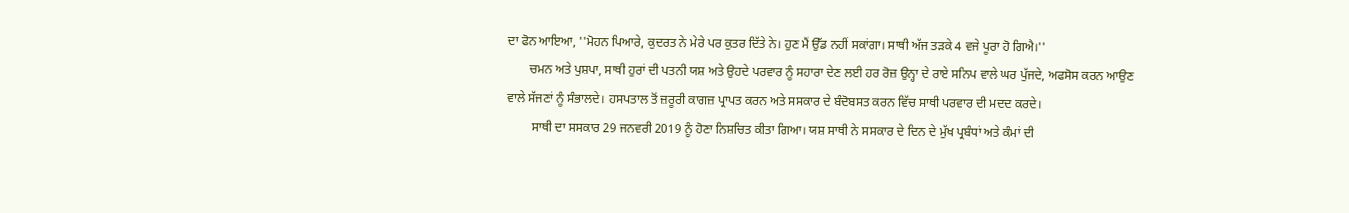ਦਾ ਫੋਨ ਆਇਆ, ''ਮੋਹਨ ਪਿਆਰੇ, ਕੁਦਰਤ ਨੇ ਮੇਰੇ ਪਰ ਕੁਤਰ ਦਿੱਤੇ ਨੇ। ਹੁਣ ਮੈਂ ਉੱਡ ਨਹੀਂ ਸਕਾਂਗਾ। ਸਾਥੀ ਅੱਜ ਤੜਕੇ 4 ਵਜੇ ਪੂਰਾ ਹੋ ਗਿਐ।''
       ਚਮਨ ਅਤੇ ਪੁਸ਼ਪਾ, ਸਾਥੀ ਹੁਰਾਂ ਦੀ ਪਤਨੀ ਯਸ਼ ਅਤੇ ਉਹਦੇ ਪਰਵਾਰ ਨੂੰ ਸਹਾਰਾ ਦੇਣ ਲਈ ਹਰ ਰੋਜ਼ ਉਨ੍ਹਾ ਦੇ ਰਾਏ ਸਨਿਪ ਵਾਲੇ ਘਰ ਪੁੱਜਦੇ, ਅਫਸੋਸ ਕਰਨ ਆਉਣ ਵਾਲੇ ਸੱਜਣਾਂ ਨੂੰ ਸੰਭਾਲਦੇ। ਹਸਪਤਾਲ ਤੋਂ ਜ਼ਰੂਰੀ ਕਾਗਜ਼ ਪ੍ਰਾਪਤ ਕਰਨ ਅਤੇ ਸਸਕਾਰ ਦੇ ਬੰਦੋਬਸਤ ਕਰਨ ਵਿੱਚ ਸਾਥੀ ਪਰਵਾਰ ਦੀ ਮਦਦ ਕਰਦੇ।
        ਸਾਥੀ ਦਾ ਸਸਕਾਰ 29 ਜਨਵਰੀ 2019 ਨੂੰ ਹੋਣਾ ਨਿਸ਼ਚਿਤ ਕੀਤਾ ਗਿਆ। ਯਸ਼ ਸਾਥੀ ਨੇ ਸਸਕਾਰ ਦੇ ਦਿਨ ਦੇ ਮੁੱਖ ਪ੍ਰਬੰਧਾਂ ਅਤੇ ਕੰਮਾਂ ਦੀ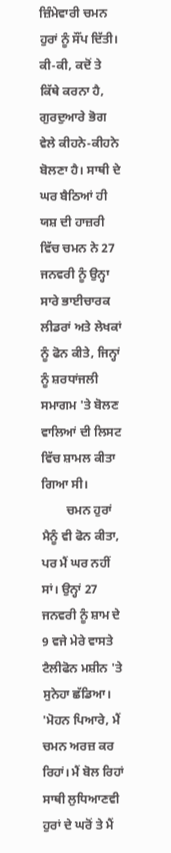ਜ਼ਿੰਮੇਵਾਰੀ ਚਮਨ ਹੁਰਾਂ ਨੂੰ ਸੌਂਪ ਦਿੱਤੀ। ਕੀ-ਕੀ, ਕਦੋਂ ਤੇ ਕਿੱਥੇ ਕਰਨਾ ਹੈ, ਗੁਰਦੁਆਰੇ ਭੋਗ ਵੇਲੇ ਕੀਹਨੇ-ਕੀਹਨੇ ਬੋਲਣਾ ਹੈ। ਸਾਥੀ ਦੇ ਘਰ ਬੈਠਿਆਂ ਹੀ ਯਸ਼ ਦੀ ਹਾਜ਼ਰੀ ਵਿੱਚ ਚਮਨ ਨੇ 27 ਜਨਵਰੀ ਨੂੰ ਉਨ੍ਹਾ ਸਾਰੇ ਭਾਈਚਾਰਕ ਲੀਡਰਾਂ ਅਤੇ ਲੇਖਕਾਂ ਨੂੰ ਫੋਨ ਕੀਤੇ, ਜਿਨ੍ਹਾਂ ਨੂੰ ਸ਼ਰਧਾਂਜਲੀ ਸਮਾਗਮ 'ਤੇ ਬੋਲਣ ਵਾਲਿਆਂ ਦੀ ਲਿਸਟ ਵਿੱਚ ਸ਼ਾਮਲ ਕੀਤਾ ਗਿਆ ਸੀ।
        ਚਮਨ ਹੁਰਾਂ ਮੈਨੂੰ ਵੀ ਫੋਨ ਕੀਤਾ, ਪਰ ਮੈਂ ਘਰ ਨਹੀਂ ਸਾਂ। ਉਨ੍ਹਾਂ 27 ਜਨਵਰੀ ਨੂੰ ਸ਼ਾਮ ਦੇ 9 ਵਜੇ ਮੇਰੇ ਵਾਸਤੇ ਟੈਲੀਫੋਨ ਮਸ਼ੀਨ 'ਤੇ ਸੁਨੇਹਾ ਛੱਡਿਆ। 'ਮੋਹਨ ਪਿਆਰੇ, ਮੈਂ ਚਮਨ ਅਰਜ਼ ਕਰ ਰਿਹਾਂ। ਮੈਂ ਬੋਲ ਰਿਹਾਂ ਸਾਥੀ ਲੁਧਿਆਣਵੀ ਹੁਰਾਂ ਦੇ ਘਰੋਂ ਤੇ ਮੈਂ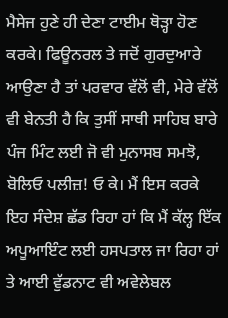ਮੈਸੇਜ ਹੁਣੇ ਹੀ ਦੇਣਾ ਟਾਈਮ ਥੋੜ੍ਹਾ ਹੋਣ ਕਰਕੇ। ਫਿਊਨਰਲ ਤੇ ਜਦੋਂ ਗੁਰਦੁਆਰੇ ਆਉਣਾ ਹੈ ਤਾਂ ਪਰਵਾਰ ਵੱਲੋਂ ਵੀ, ਮੇਰੇ ਵੱਲੋਂ ਵੀ ਬੇਨਤੀ ਹੈ ਕਿ ਤੁਸੀਂ ਸਾਥੀ ਸਾਹਿਬ ਬਾਰੇ ਪੰਜ ਮਿੰਟ ਲਈ ਜੋ ਵੀ ਮੁਨਾਸਬ ਸਮਝੋ, ਬੋਲਿਓ ਪਲੀਜ਼! ਓ ਕੇ। ਮੈਂ ਇਸ ਕਰਕੇ ਇਹ ਸੰਦੇਸ਼ ਛੱਡ ਰਿਹਾ ਹਾਂ ਕਿ ਮੈਂ ਕੱਲ੍ਹ ਇੱਕ ਅਪੂਆਇੰਟ ਲਈ ਹਸਪਤਾਲ ਜਾ ਰਿਹਾ ਹਾਂ ਤੇ ਆਈ ਵੁੱਡਨਾਟ ਵੀ ਅਵੇਲੇਬਲ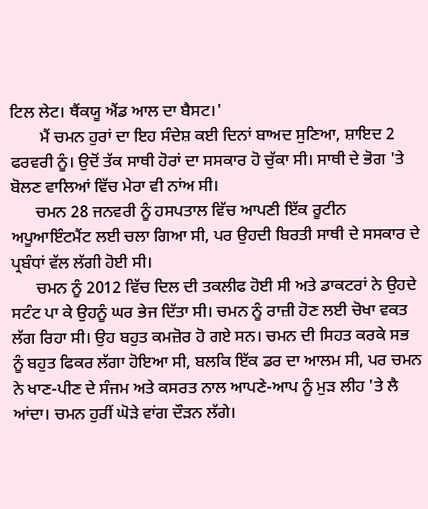ਟਿਲ ਲੇਟ। ਥੈਂਕਯੂ ਐਂਡ ਆਲ ਦਾ ਬੈਸਟ।'
       ਮੈਂ ਚਮਨ ਹੁਰਾਂ ਦਾ ਇਹ ਸੰਦੇਸ਼ ਕਈ ਦਿਨਾਂ ਬਾਅਦ ਸੁਣਿਆ, ਸ਼ਾਇਦ 2 ਫਰਵਰੀ ਨੂੰ। ਉਦੋਂ ਤੱਕ ਸਾਥੀ ਹੋਰਾਂ ਦਾ ਸਸਕਾਰ ਹੋ ਚੁੱਕਾ ਸੀ। ਸਾਥੀ ਦੇ ਭੋਗ 'ਤੇ ਬੋਲਣ ਵਾਲਿਆਂ ਵਿੱਚ ਮੇਰਾ ਵੀ ਨਾਂਅ ਸੀ।
      ਚਮਨ 28 ਜਨਵਰੀ ਨੂੰ ਹਸਪਤਾਲ ਵਿੱਚ ਆਪਣੀ ਇੱਕ ਰੂਟੀਨ ਅਪੂਆਇੰਟਮੈਂਟ ਲਈ ਚਲਾ ਗਿਆ ਸੀ, ਪਰ ਉਹਦੀ ਬਿਰਤੀ ਸਾਥੀ ਦੇ ਸਸਕਾਰ ਦੇ ਪ੍ਰਬੰਧਾਂ ਵੱਲ ਲੱਗੀ ਹੋਈ ਸੀ।
      ਚਮਨ ਨੂੰ 2012 ਵਿੱਚ ਦਿਲ ਦੀ ਤਕਲੀਫ ਹੋਈ ਸੀ ਅਤੇ ਡਾਕਟਰਾਂ ਨੇ ਉਹਦੇ ਸਟੰਟ ਪਾ ਕੇ ਉਹਨੂੰ ਘਰ ਭੇਜ ਦਿੱਤਾ ਸੀ। ਚਮਨ ਨੂੰ ਰਾਜ਼ੀ ਹੋਣ ਲਈ ਚੋਖਾ ਵਕਤ ਲੱਗ ਰਿਹਾ ਸੀ। ਉਹ ਬਹੁਤ ਕਮਜ਼ੋਰ ਹੋ ਗਏ ਸਨ। ਚਮਨ ਦੀ ਸਿਹਤ ਕਰਕੇ ਸਭ ਨੂੰ ਬਹੁਤ ਫਿਕਰ ਲੱਗਾ ਹੋਇਆ ਸੀ, ਬਲਕਿ ਇੱਕ ਡਰ ਦਾ ਆਲਮ ਸੀ, ਪਰ ਚਮਨ ਨੇ ਖਾਣ-ਪੀਣ ਦੇ ਸੰਜਮ ਅਤੇ ਕਸਰਤ ਨਾਲ ਆਪਣੇ-ਆਪ ਨੂੰ ਮੁੜ ਲੀਹ 'ਤੇ ਲੈ ਆਂਦਾ। ਚਮਨ ਹੁਰੀਂ ਘੋੜੇ ਵਾਂਗ ਦੌੜਨ ਲੱਗੇ।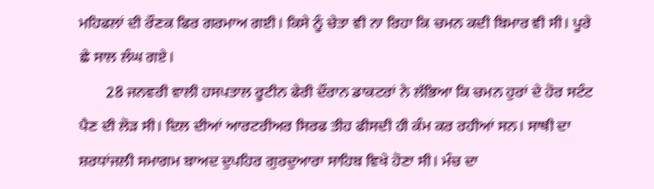ਮਹਿਫਲਾਂ ਦੀ ਰੌਣਕ ਫਿਰ ਗਰਮਾਅ ਗਈ। ਕਿਸੇ ਨੂੰ ਚੇਤਾ ਵੀ ਨਾ ਰਿਹਾ ਕਿ ਚਮਨ ਕਦੀ ਬਿਮਾਰ ਵੀ ਸੀ। ਪੂਰੇ ਛੇ ਸਾਲ ਲੰਘ ਗਏ।
       28 ਜਨਵਰੀ ਵਾਲੀ ਹਸਪਤਾਲ ਰੂਟੀਨ ਫੇਰੀ ਦੌਰਾਨ ਡਾਕਟਰਾਂ ਨੇ ਲੱਭਿਆ ਕਿ ਚਮਨ ਹੁਰਾਂ ਦੇ ਹੋਰ ਸਟੰਟ ਪੈਣ ਦੀ ਲੋੜ ਸੀ। ਦਿਲ ਦੀਆਂ ਆਰਟਰੀਅਰ ਸਿਰਫ ਤੀਹ ਫੀਸਦੀ ਹੀ ਕੰਮ ਕਰ ਰਹੀਆਂ ਸਨ। ਸਾਥੀ ਦਾ ਸ਼ਰਧਾਂਜਲੀ ਸਮਾਗਮ ਬਾਅਦ ਦੁਪਹਿਰ ਗੁਰਦੁਆਰਾ ਸਾਹਿਬ ਵਿਖੇ ਹੋਣਾ ਸੀ। ਮੰਚ ਦਾ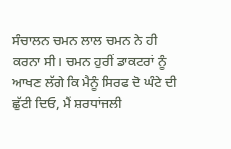ਸੰਚਾਲਨ ਚਮਨ ਲਾਲ ਚਮਨ ਨੇ ਹੀ ਕਰਨਾ ਸੀ। ਚਮਨ ਹੁਰੀਂ ਡਾਕਟਰਾਂ ਨੂੰ ਆਖਣ ਲੱਗੇ ਕਿ ਮੈਨੂੰ ਸਿਰਫ ਦੋ ਘੰਟੇ ਦੀ ਛੁੱਟੀ ਦਿਓ, ਮੈਂ ਸ਼ਰਧਾਂਜਲੀ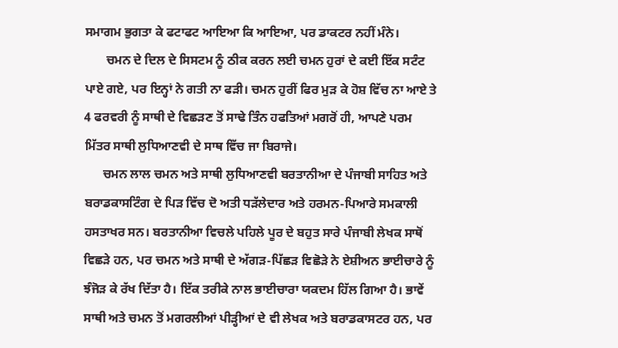ਸਮਾਗਮ ਭੁਗਤਾ ਕੇ ਫਟਾਫਟ ਆਇਆ ਕਿ ਆਇਆ, ਪਰ ਡਾਕਟਰ ਨਹੀਂ ਮੰਨੇ।
       ਚਮਨ ਦੇ ਦਿਲ ਦੇ ਸਿਸਟਮ ਨੂੰ ਠੀਕ ਕਰਨ ਲਈ ਚਮਨ ਹੁਰਾਂ ਦੇ ਕਈ ਇੱਕ ਸਟੰਟ ਪਾਏ ਗਏ, ਪਰ ਇਨ੍ਹਾਂ ਨੇ ਗਤੀ ਨਾ ਫੜੀ। ਚਮਨ ਹੁਰੀਂ ਫਿਰ ਮੁੜ ਕੇ ਹੋਸ਼ ਵਿੱਚ ਨਾ ਆਏ ਤੇ 4 ਫਰਵਰੀ ਨੂੰ ਸਾਥੀ ਦੇ ਵਿਛੜਣ ਤੋਂ ਸਾਢੇ ਤਿੰਨ ਹਫਤਿਆਂ ਮਗਰੋਂ ਹੀ, ਆਪਣੇ ਪਰਮ ਮਿੱਤਰ ਸਾਥੀ ਲੁਧਿਆਣਵੀ ਦੇ ਸਾਥ ਵਿੱਚ ਜਾ ਬਿਰਾਜੇ।
      ਚਮਨ ਲਾਲ ਚਮਨ ਅਤੇ ਸਾਥੀ ਲੁਧਿਆਣਵੀ ਬਰਤਾਨੀਆ ਦੇ ਪੰਜਾਬੀ ਸਾਹਿਤ ਅਤੇ ਬਰਾਡਕਾਸਟਿੰਗ ਦੇ ਪਿੜ ਵਿੱਚ ਦੋ ਅਤੀ ਧੜੱਲੇਦਾਰ ਅਤੇ ਹਰਮਨ-ਪਿਆਰੇ ਸਮਕਾਲੀ ਹਸਤਾਖਰ ਸਨ। ਬਰਤਾਨੀਆ ਵਿਚਲੇ ਪਹਿਲੇ ਪੂਰ ਦੇ ਬਹੁਤ ਸਾਰੇ ਪੰਜਾਬੀ ਲੇਖਕ ਸਾਥੋਂ ਵਿਛੜੇ ਹਨ, ਪਰ ਚਮਨ ਅਤੇ ਸਾਥੀ ਦੇ ਅੱਗੜ-ਪਿੱਛੜ ਵਿਛੋੜੇ ਨੇ ਏਸ਼ੀਅਨ ਭਾਈਚਾਰੇ ਨੂੰ ਝੰਜੋੜ ਕੇ ਰੱਖ ਦਿੱਤਾ ਹੈ। ਇੱਕ ਤਰੀਕੇ ਨਾਲ ਭਾਈਚਾਰਾ ਯਕਦਮ ਹਿੱਲ ਗਿਆ ਹੈ। ਭਾਵੇਂ ਸਾਥੀ ਅਤੇ ਚਮਨ ਤੋਂ ਮਗਰਲੀਆਂ ਪੀੜ੍ਹੀਆਂ ਦੇ ਵੀ ਲੇਖਕ ਅਤੇ ਬਰਾਡਕਾਸਟਰ ਹਨ, ਪਰ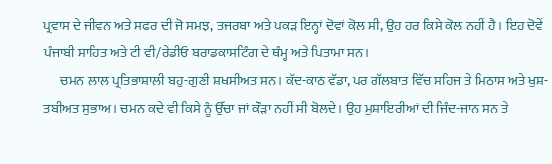ਪ੍ਰਵਾਸ ਦੇ ਜੀਵਨ ਅਤੇ ਸਫਰ ਦੀ ਜੋ ਸਮਝ, ਤਜਰਬਾ ਅਤੇ ਪਕੜ ਇਨ੍ਹਾਂ ਦੋਵਾਂ ਕੋਲ ਸੀ, ਉਹ ਹਰ ਕਿਸੇ ਕੋਲ ਨਹੀਂ ਹੈ। ਇਹ ਦੋਵੇਂ ਪੰਜਾਬੀ ਸਾਹਿਤ ਅਤੇ ਟੀ ਵੀ/ਰੇਡੀਓ ਬਰਾਡਕਾਸਟਿੰਗ ਦੇ ਥੰਮ੍ਹ ਅਤੇ ਪਿਤਾਮਾ ਸਨ।
      ਚਮਨ ਲਾਲ ਪ੍ਰਤਿਭਾਸ਼ਾਲੀ ਬਹੁ-ਗੁਣੀ ਸ਼ਖਸੀਅਤ ਸਨ। ਕੱਦ-ਕਾਠ ਵੱਡਾ, ਪਰ ਗੱਲਬਾਤ ਵਿੱਚ ਸਹਿਜ ਤੇ ਮਿਠਾਸ ਅਤੇ ਖੁਸ਼-ਤਬੀਅਤ ਸੁਭਾਅ। ਚਮਨ ਕਦੇ ਵੀ ਕਿਸੇ ਨੂੰ ਉੱਚਾ ਜਾਂ ਕੌੜਾ ਨਹੀਂ ਸੀ ਬੋਲਦੇ। ਉਹ ਮੁਸ਼ਾਇਰੀਆਂ ਦੀ ਜਿੰਦ-ਜਾਨ ਸਨ ਤੇ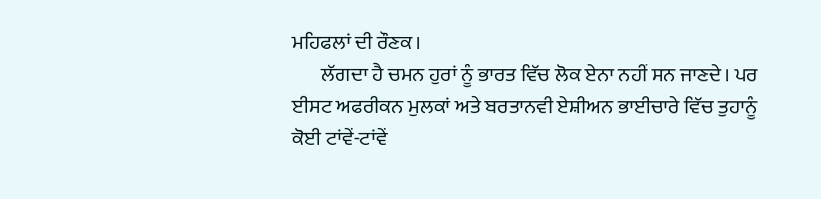ਮਹਿਫਲਾਂ ਦੀ ਰੌਣਕ।
       ਲੱਗਦਾ ਹੈ ਚਮਨ ਹੁਰਾਂ ਨੂੰ ਭਾਰਤ ਵਿੱਚ ਲੋਕ ਏਨਾ ਨਹੀਂ ਸਨ ਜਾਣਦੇ। ਪਰ ਈਸਟ ਅਫਰੀਕਨ ਮੁਲਕਾਂ ਅਤੇ ਬਰਤਾਨਵੀ ਏਸ਼ੀਅਨ ਭਾਈਚਾਰੇ ਵਿੱਚ ਤੁਹਾਨੂੰ ਕੋਈ ਟਾਂਵੇਂ-ਟਾਂਵੇਂ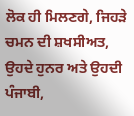ਲੋਕ ਹੀ ਮਿਲਣਗੇ, ਜਿਹੜੇ ਚਮਨ ਦੀ ਸ਼ਖਸੀਅਤ, ਉਹਦੇ ਹੁਨਰ ਅਤੇ ਉਹਦੀ ਪੰਜਾਬੀ,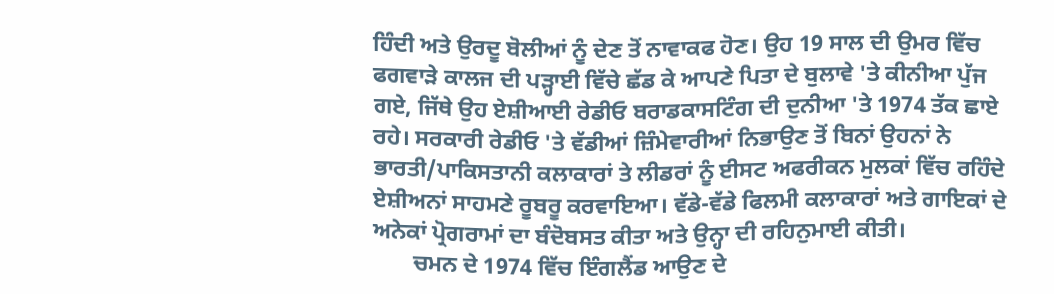ਹਿੰਦੀ ਅਤੇ ਉਰਦੂ ਬੋਲੀਆਂ ਨੂੰ ਦੇਣ ਤੋਂ ਨਾਵਾਕਫ ਹੋਣ। ਉਹ 19 ਸਾਲ ਦੀ ਉਮਰ ਵਿੱਚ ਫਗਵਾੜੇ ਕਾਲਜ ਦੀ ਪੜ੍ਹਾਈ ਵਿੱਚੇ ਛੱਡ ਕੇ ਆਪਣੇ ਪਿਤਾ ਦੇ ਬੁਲਾਵੇ 'ਤੇ ਕੀਨੀਆ ਪੁੱਜ ਗਏ, ਜਿੱਥੇ ਉਹ ਏਸ਼ੀਆਈ ਰੇਡੀਓ ਬਰਾਡਕਾਸਟਿੰਗ ਦੀ ਦੁਨੀਆ 'ਤੇ 1974 ਤੱਕ ਛਾਏ ਰਹੇ। ਸਰਕਾਰੀ ਰੇਡੀਓ 'ਤੇ ਵੱਡੀਆਂ ਜ਼ਿੰਮੇਵਾਰੀਆਂ ਨਿਭਾਉਣ ਤੋਂ ਬਿਨਾਂ ਉਹਨਾਂ ਨੇ ਭਾਰਤੀ/ਪਾਕਿਸਤਾਨੀ ਕਲਾਕਾਰਾਂ ਤੇ ਲੀਡਰਾਂ ਨੂੰ ਈਸਟ ਅਫਰੀਕਨ ਮੁਲਕਾਂ ਵਿੱਚ ਰਹਿੰਦੇ ਏਸ਼ੀਅਨਾਂ ਸਾਹਮਣੇ ਰੂਬਰੂ ਕਰਵਾਇਆ। ਵੱਡੇ-ਵੱਡੇ ਫਿਲਮੀ ਕਲਾਕਾਰਾਂ ਅਤੇ ਗਾਇਕਾਂ ਦੇ ਅਨੇਕਾਂ ਪ੍ਰੋਗਰਾਮਾਂ ਦਾ ਬੰਦੋਬਸਤ ਕੀਤਾ ਅਤੇ ਉਨ੍ਹਾ ਦੀ ਰਹਿਨੁਮਾਈ ਕੀਤੀ।
       ਚਮਨ ਦੇ 1974 ਵਿੱਚ ਇੰਗਲੈਂਡ ਆਉਣ ਦੇ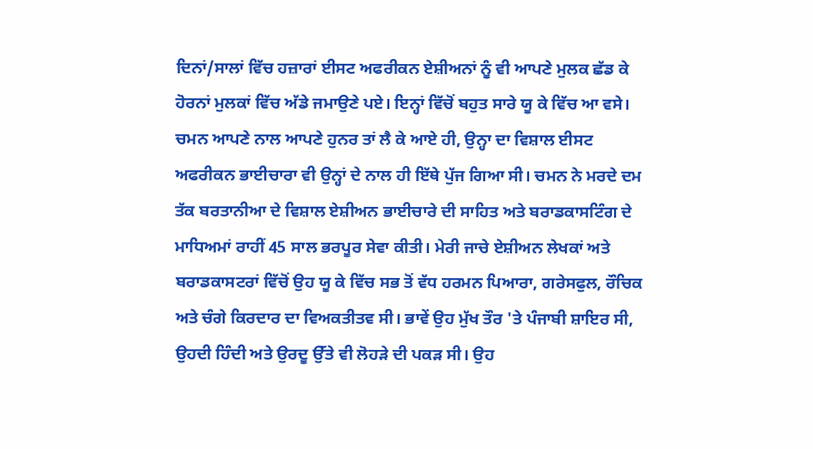ਦਿਨਾਂ/ਸਾਲਾਂ ਵਿੱਚ ਹਜ਼ਾਰਾਂ ਈਸਟ ਅਫਰੀਕਨ ਏਸ਼ੀਅਨਾਂ ਨੂੰ ਵੀ ਆਪਣੇ ਮੁਲਕ ਛੱਡ ਕੇ ਹੋਰਨਾਂ ਮੁਲਕਾਂ ਵਿੱਚ ਅੱਡੇ ਜਮਾਉਣੇ ਪਏ। ਇਨ੍ਹਾਂ ਵਿੱਚੋਂ ਬਹੁਤ ਸਾਰੇ ਯੂ ਕੇ ਵਿੱਚ ਆ ਵਸੇ। ਚਮਨ ਆਪਣੇ ਨਾਲ ਆਪਣੇ ਹੁਨਰ ਤਾਂ ਲੈ ਕੇ ਆਏ ਹੀ, ਉਨ੍ਹਾ ਦਾ ਵਿਸ਼ਾਲ ਈਸਟ ਅਫਰੀਕਨ ਭਾਈਚਾਰਾ ਵੀ ਉਨ੍ਹਾਂ ਦੇ ਨਾਲ ਹੀ ਇੱਥੇ ਪੁੱਜ ਗਿਆ ਸੀ। ਚਮਨ ਨੇ ਮਰਦੇ ਦਮ ਤੱਕ ਬਰਤਾਨੀਆ ਦੇ ਵਿਸ਼ਾਲ ਏਸ਼ੀਅਨ ਭਾਈਚਾਰੇ ਦੀ ਸਾਹਿਤ ਅਤੇ ਬਰਾਡਕਾਸਟਿੰਗ ਦੇ ਮਾਧਿਅਮਾਂ ਰਾਹੀਂ 45 ਸਾਲ ਭਰਪੂਰ ਸੇਵਾ ਕੀਤੀ। ਮੇਰੀ ਜਾਚੇ ਏਸ਼ੀਅਨ ਲੇਖਕਾਂ ਅਤੇ ਬਰਾਡਕਾਸਟਰਾਂ ਵਿੱਚੋਂ ਉਹ ਯੂ ਕੇ ਵਿੱਚ ਸਭ ਤੋਂ ਵੱਧ ਹਰਮਨ ਪਿਆਰਾ, ਗਰੇਸਫੁਲ, ਰੌਚਿਕ ਅਤੇ ਚੰਗੇ ਕਿਰਦਾਰ ਦਾ ਵਿਅਕਤੀਤਵ ਸੀ। ਭਾਵੇਂ ਉਹ ਮੁੱਖ ਤੌਰ 'ਤੇ ਪੰਜਾਬੀ ਸ਼ਾਇਰ ਸੀ, ਉਹਦੀ ਹਿੰਦੀ ਅਤੇ ਉਰਦੂ ਉੱਤੇ ਵੀ ਲੋਹੜੇ ਦੀ ਪਕੜ ਸੀ। ਉਹ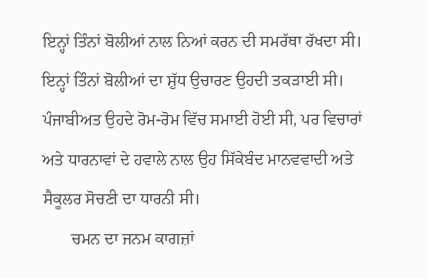ਇਨ੍ਹਾਂ ਤਿੰਨਾਂ ਬੋਲੀਆਂ ਨਾਲ ਨਿਆਂ ਕਰਨ ਦੀ ਸਮਰੱਥਾ ਰੱਖਦਾ ਸੀ। ਇਨ੍ਹਾਂ ਤਿੰਨਾਂ ਬੋਲੀਆਂ ਦਾ ਸ਼ੁੱਧ ਉਚਾਰਣ ਉਹਦੀ ਤਕੜਾਈ ਸੀ। ਪੰਜਾਬੀਅਤ ਉਹਦੇ ਰੋਮ-ਰੋਮ ਵਿੱਚ ਸਮਾਈ ਹੋਈ ਸੀ, ਪਰ ਵਿਚਾਰਾਂ ਅਤੇ ਧਾਰਨਾਵਾਂ ਦੇ ਹਵਾਲੇ ਨਾਲ ਉਹ ਸਿੱਕੇਬੰਦ ਮਾਨਵਵਾਦੀ ਅਤੇ ਸੈਕੂਲਰ ਸੋਚਣੀ ਦਾ ਧਾਰਨੀ ਸੀ।
       ਚਮਨ ਦਾ ਜਨਮ ਕਾਗਜ਼ਾਂ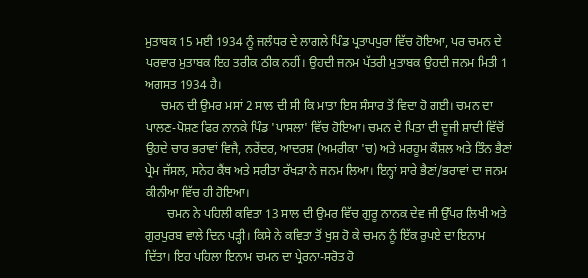ਮੁਤਾਬਕ 15 ਮਈ 1934 ਨੂੰ ਜਲੰਧਰ ਦੇ ਲਾਗਲੇ ਪਿੰਡ ਪ੍ਰਤਾਪਪੁਰਾ ਵਿੱਚ ਹੋਇਆ, ਪਰ ਚਮਨ ਦੇ ਪਰਵਾਰ ਮੁਤਾਬਕ ਇਹ ਤਰੀਕ ਠੀਕ ਨਹੀਂ। ਉਹਦੀ ਜਨਮ ਪੱਤਰੀ ਮੁਤਾਬਕ ਉਹਦੀ ਜਨਮ ਮਿਤੀ 1 ਅਗਸਤ 1934 ਹੈ।
     ਚਮਨ ਦੀ ਉਮਰ ਮਸਾਂ 2 ਸਾਲ ਦੀ ਸੀ ਕਿ ਮਾਤਾ ਇਸ ਸੰਸਾਰ ਤੋਂ ਵਿਦਾ ਹੋ ਗਈ। ਚਮਨ ਦਾ ਪਾਲਣ-ਪੋਸ਼ਣ ਫਿਰ ਨਾਨਕੇ ਪਿੰਡ 'ਪਾਸਲਾ' ਵਿੱਚ ਹੋਇਆ। ਚਮਨ ਦੇ ਪਿਤਾ ਦੀ ਦੂਜੀ ਸ਼ਾਦੀ ਵਿੱਚੋਂ ਉਹਦੇ ਚਾਰ ਭਰਾਵਾਂ ਵਿਜੈ, ਨਰੇਂਦਰ, ਆਦਰਸ਼ (ਅਮਰੀਕਾ 'ਚ) ਅਤੇ ਮਰਹੂਮ ਕੌਸ਼ਲ ਅਤੇ ਤਿੰਨ ਭੈਣਾਂ ਪ੍ਰੇਮ ਜੱਸਲ, ਸਨੇਹ ਕੈਂਥ ਅਤੇ ਸਰੀਤਾ ਰੱਖੜਾ ਨੇ ਜਨਮ ਲਿਆ। ਇਨ੍ਹਾਂ ਸਾਰੇ ਭੈਣਾਂ/ਭਰਾਵਾਂ ਦਾ ਜਨਮ ਕੀਨੀਆ ਵਿੱਚ ਹੀ ਹੋਇਆ।
       ਚਮਨ ਨੇ ਪਹਿਲੀ ਕਵਿਤਾ 13 ਸਾਲ ਦੀ ਉਮਰ ਵਿੱਚ ਗੁਰੂ ਨਾਨਕ ਦੇਵ ਜੀ ਉੱਪਰ ਲਿਖੀ ਅਤੇ ਗੁਰਪੁਰਬ ਵਾਲੇ ਦਿਨ ਪੜ੍ਹੀ। ਕਿਸੇ ਨੇ ਕਵਿਤਾ ਤੋਂ ਖੁਸ਼ ਹੋ ਕੇ ਚਮਨ ਨੂੰ ਇੱਕ ਰੁਪਏ ਦਾ ਇਨਾਮ ਦਿੱਤਾ। ਇਹ ਪਹਿਲਾ ਇਨਾਮ ਚਮਨ ਦਾ ਪ੍ਰੇਰਨਾ-ਸਰੋਤ ਹੋ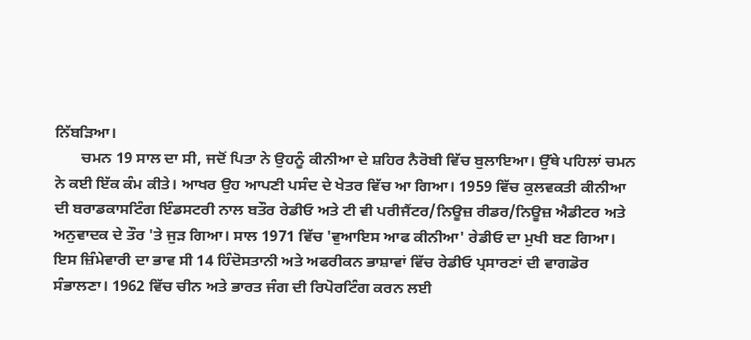ਨਿੱਬੜਿਆ।
       ਚਮਨ 19 ਸਾਲ ਦਾ ਸੀ, ਜਦੋਂ ਪਿਤਾ ਨੇ ਉਹਨੂੰ ਕੀਨੀਆ ਦੇ ਸ਼ਹਿਰ ਨੈਰੋਬੀ ਵਿੱਚ ਬੁਲਾਇਆ। ਉੱਥੇ ਪਹਿਲਾਂ ਚਮਨ ਨੇ ਕਈ ਇੱਕ ਕੰਮ ਕੀਤੇ। ਆਖਰ ਉਹ ਆਪਣੀ ਪਸੰਦ ਦੇ ਖੇਤਰ ਵਿੱਚ ਆ ਗਿਆ। 1959 ਵਿੱਚ ਕੁਲਵਕਤੀ ਕੀਨੀਆ ਦੀ ਬਰਾਡਕਾਸਟਿੰਗ ਇੰਡਸਟਰੀ ਨਾਲ ਬਤੌਰ ਰੇਡੀਓ ਅਤੇ ਟੀ ਵੀ ਪਰੀਜੈਂਟਰ/ਨਿਊਜ਼ ਰੀਡਰ/ਨਿਊਜ਼ ਐਡੀਟਰ ਅਤੇ ਅਨੁਵਾਦਕ ਦੇ ਤੌਰ 'ਤੇ ਜੁੜ ਗਿਆ। ਸਾਲ 1971 ਵਿੱਚ 'ਵੁਆਇਸ ਆਫ ਕੀਨੀਆ' ਰੇਡੀਓ ਦਾ ਮੁਖੀ ਬਣ ਗਿਆ। ਇਸ ਜ਼ਿੰਮੇਵਾਰੀ ਦਾ ਭਾਵ ਸੀ 14 ਹਿੰਦੋਸਤਾਨੀ ਅਤੇ ਅਫਰੀਕਨ ਭਾਸ਼ਾਵਾਂ ਵਿੱਚ ਰੇਡੀਓ ਪ੍ਰਸਾਰਣਾਂ ਦੀ ਵਾਗਡੋਰ ਸੰਭਾਲਣਾ। 1962 ਵਿੱਚ ਚੀਨ ਅਤੇ ਭਾਰਤ ਜੰਗ ਦੀ ਰਿਪੋਰਟਿੰਗ ਕਰਨ ਲਈ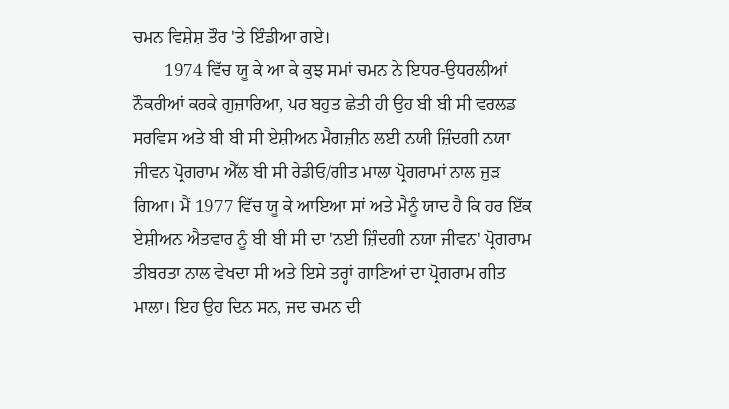ਚਮਨ ਵਿਸ਼ੇਸ਼ ਤੌਰ 'ਤੇ ਇੰਡੀਆ ਗਏ।
       1974 ਵਿੱਚ ਯੂ ਕੇ ਆ ਕੇ ਕੁਝ ਸਮਾਂ ਚਮਨ ਨੇ ਇਧਰ-ਉਧਰਲੀਆਂ ਨੌਕਰੀਆਂ ਕਰਕੇ ਗੁਜ਼ਾਰਿਆ, ਪਰ ਬਹੁਤ ਛੇਤੀ ਹੀ ਉਹ ਬੀ ਬੀ ਸੀ ਵਰਲਡ ਸਰਵਿਸ ਅਤੇ ਬੀ ਬੀ ਸੀ ਏਸ਼ੀਅਨ ਮੈਗਜ਼ੀਨ ਲਈ ਨਯੀ ਜ਼ਿੰਦਗੀ ਨਯਾ ਜੀਵਨ ਪ੍ਰੋਗਰਾਮ ਐੱਲ ਬੀ ਸੀ ਰੇਡੀਓ/ਗੀਤ ਮਾਲਾ ਪ੍ਰੋਗਰਾਮਾਂ ਨਾਲ ਜੁੜ ਗਿਆ। ਮੈਂ 1977 ਵਿੱਚ ਯੂ ਕੇ ਆਇਆ ਸਾਂ ਅਤੇ ਮੈਨੂੰ ਯਾਦ ਹੈ ਕਿ ਹਰ ਇੱਕ ਏਸ਼ੀਅਨ ਐਤਵਾਰ ਨੂੰ ਬੀ ਬੀ ਸੀ ਦਾ 'ਨਈ ਜ਼ਿੰਦਗੀ ਨਯਾ ਜੀਵਨ' ਪ੍ਰੋਗਰਾਮ ਤੀਬਰਤਾ ਨਾਲ ਵੇਖਦਾ ਸੀ ਅਤੇ ਇਸੇ ਤਰ੍ਹਾਂ ਗਾਣਿਆਂ ਦਾ ਪ੍ਰੋਗਰਾਮ ਗੀਤ ਮਾਲਾ। ਇਹ ਉਹ ਦਿਨ ਸਨ, ਜਦ ਚਮਨ ਦੀ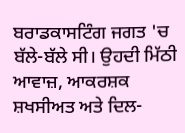ਬਰਾਡਕਾਸਟਿੰਗ ਜਗਤ 'ਚ ਬੱਲੇ-ਬੱਲੇ ਸੀ। ਉਹਦੀ ਮਿੱਠੀ ਆਵਾਜ਼, ਆਕਰਸ਼ਕ ਸ਼ਖਸੀਅਤ ਅਤੇ ਦਿਲ-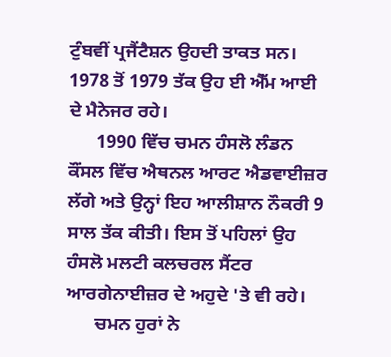ਟੁੰਬਵੀਂ ਪ੍ਰਜੈਂਟੈਸ਼ਨ ਉਹਦੀ ਤਾਕਤ ਸਨ। 1978 ਤੋਂ 1979 ਤੱਕ ਉਹ ਈ ਐੱਮ ਆਈ ਦੇ ਮੈਨੇਜਰ ਰਹੇ।
      1990 ਵਿੱਚ ਚਮਨ ਹੰਸਲੋ ਲੰਡਨ ਕੌਂਸਲ ਵਿੱਚ ਐਥਨਲ ਆਰਟ ਐਡਵਾਈਜ਼ਰ ਲੱਗੇ ਅਤੇ ਉਨ੍ਹਾਂ ਇਹ ਆਲੀਸ਼ਾਨ ਨੌਕਰੀ 9 ਸਾਲ ਤੱਕ ਕੀਤੀ। ਇਸ ਤੋਂ ਪਹਿਲਾਂ ਉਹ ਹੰਸਲੋ ਮਲਟੀ ਕਲਚਰਲ ਸੈਂਟਰ ਆਰਗੇਨਾਈਜ਼ਰ ਦੇ ਅਹੁਦੇ 'ਤੇ ਵੀ ਰਹੇ।
      ਚਮਨ ਹੁਰਾਂ ਨੇ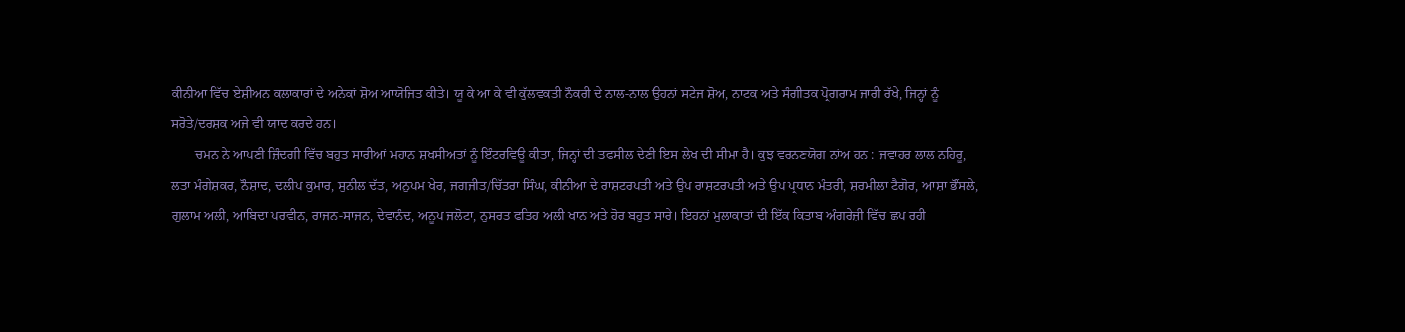ਕੀਨੀਆ ਵਿੱਚ ਏਸ਼ੀਅਨ ਕਲਾਕਾਰਾਂ ਦੇ ਅਨੇਕਾਂ ਸ਼ੋਅ ਆਯੋਜਿਤ ਕੀਤੇ। ਯੂ ਕੇ ਆ ਕੇ ਵੀ ਕੁੱਲਵਕਤੀ ਨੌਕਰੀ ਦੇ ਨਾਲ-ਨਾਲ ਉਹਨਾਂ ਸਟੇਜ ਸ਼ੋਅ, ਨਾਟਕ ਅਤੇ ਸੰਗੀਤਕ ਪ੍ਰੋਗਰਾਮ ਜਾਰੀ ਰੱਖੇ, ਜਿਨ੍ਹਾਂ ਨੂੰ ਸਰੋਤੇ/ਦਰਸ਼ਕ ਅਜੇ ਵੀ ਯਾਦ ਕਰਦੇ ਹਨ।
       ਚਮਨ ਨੇ ਆਪਣੀ ਜ਼ਿੰਦਗੀ ਵਿੱਚ ਬਹੁਤ ਸਾਰੀਆਂ ਮਹਾਨ ਸ਼ਖਸੀਅਤਾਂ ਨੂੰ ਇੰਟਰਵਿਊ ਕੀਤਾ, ਜਿਨ੍ਹਾਂ ਦੀ ਤਫਸੀਲ ਦੇਣੀ ਇਸ ਲੇਖ ਦੀ ਸੀਮਾ ਹੈ। ਕੁਝ ਵਰਨਣਯੋਗ ਨਾਂਅ ਹਨ : ਜਵਾਹਰ ਲਾਲ ਨਹਿਰੂ, ਲਤਾ ਮੰਗੇਸ਼ਕਰ, ਨੌਸ਼ਾਦ, ਦਲੀਪ ਕੁਮਾਰ, ਸੁਨੀਲ ਦੱਤ, ਅਨੁਪਮ ਖੇਰ, ਜਗਜੀਤ/ਚਿੱਤਰਾ ਸਿੰਘ, ਕੀਨੀਆ ਦੇ ਰਾਸ਼ਟਰਪਤੀ ਅਤੇ ਉਪ ਰਾਸ਼ਟਰਪਤੀ ਅਤੇ ਉਪ ਪ੍ਰਧਾਨ ਮੰਤਰੀ, ਸ਼ਰਮੀਲਾ ਟੈਗੋਰ, ਆਸ਼ਾ ਭੌਂਸਲੇ, ਗੁਲਾਮ ਅਲੀ, ਆਬਿਦਾ ਪਰਵੀਨ, ਰਾਜਨ-ਸਾਜਨ, ਦੇਵਾਨੰਦ, ਅਨੂਪ ਜਲੋਟਾ, ਨੁਸਰਤ ਫਤਿਹ ਅਲੀ ਖਾਨ ਅਤੇ ਹੋਰ ਬਹੁਤ ਸਾਰੇ। ਇਹਨਾਂ ਮੁਲਾਕਾਤਾਂ ਦੀ ਇੱਕ ਕਿਤਾਬ ਅੰਗਰੇਜ਼ੀ ਵਿੱਚ ਛਪ ਰਹੀ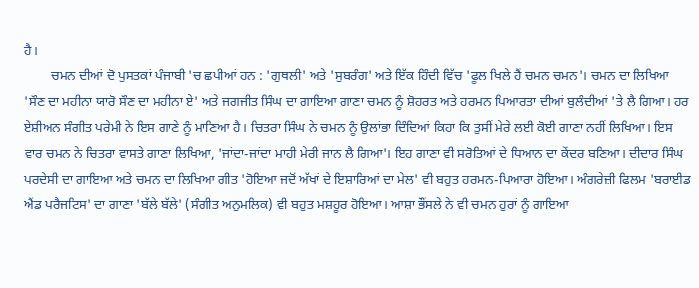ਹੈ।
        ਚਮਨ ਦੀਆਂ ਦੋ ਪੁਸਤਕਾਂ ਪੰਜਾਬੀ 'ਚ ਛਪੀਆਂ ਹਨ : 'ਗੁਥਲੀ' ਅਤੇ 'ਸੁਬਰੰਗ' ਅਤੇ ਇੱਕ ਹਿੰਦੀ ਵਿੱਚ 'ਫੂਲ ਖਿਲੇ ਹੈਂ ਚਮਨ ਚਮਨ'। ਚਮਨ ਦਾ ਲਿਖਿਆ 'ਸੌਣ ਦਾ ਮਹੀਨਾ ਯਾਰੋ ਸੌਣ ਦਾ ਮਹੀਨਾ ਏ' ਅਤੇ ਜਗਜੀਤ ਸਿੰਘ ਦਾ ਗਾਇਆ ਗਾਣਾ ਚਮਨ ਨੂੰ ਸ਼ੋਹਰਤ ਅਤੇ ਹਰਮਨ ਪਿਆਰਤਾ ਦੀਆਂ ਬੁਲੰਦੀਆਂ 'ਤੇ ਲੈ ਗਿਆ। ਹਰ ਏਸ਼ੀਅਨ ਸੰਗੀਤ ਪਰੇਮੀ ਨੇ ਇਸ ਗਾਣੇ ਨੂੰ ਮਾਣਿਆ ਹੈ। ਚਿਤਰਾ ਸਿੰਘ ਨੇ ਚਮਨ ਨੂੰ ਉਲਾਂਭਾ ਦਿੰਦਿਆਂ ਕਿਹਾ ਕਿ ਤੁਸੀਂ ਮੇਰੇ ਲਈ ਕੋਈ ਗਾਣਾ ਨਹੀਂ ਲਿਖਿਆ। ਇਸ ਵਾਰ ਚਮਨ ਨੇ ਚਿਤਰਾ ਵਾਸਤੇ ਗਾਣਾ ਲਿਖਿਆ, 'ਜਾਂਦਾ-ਜਾਂਦਾ ਮਾਹੀ ਮੇਰੀ ਜਾਨ ਲੈ ਗਿਆ'। ਇਹ ਗਾਣਾ ਵੀ ਸਰੋਤਿਆਂ ਦੇ ਧਿਆਨ ਦਾ ਕੇਂਦਰ ਬਣਿਆ। ਦੀਦਾਰ ਸਿੰਘ ਪਰਦੇਸੀ ਦਾ ਗਾਇਆ ਅਤੇ ਚਮਨ ਦਾ ਲਿਖਿਆ ਗੀਤ 'ਹੋਇਆ ਜਦੋਂ ਅੱਖਾਂ ਦੇ ਇਸ਼ਾਰਿਆਂ ਦਾ ਮੇਲ' ਵੀ ਬਹੁਤ ਹਰਮਨ-ਪਿਆਰਾ ਹੋਇਆ। ਅੰਗਰੇਜ਼ੀ ਫਿਲਮ 'ਬਰਾਈਡ ਐਂਡ ਪਰੈਜਟਿਸ' ਦਾ ਗਾਣਾ 'ਬੱਲੇ ਬੱਲੇ' (ਸੰਗੀਤ ਅਨੁਮਲਿਕ) ਵੀ ਬਹੁਤ ਮਸ਼ਹੂਰ ਹੋਇਆ। ਆਸ਼ਾ ਭੌਂਸਲੇ ਨੇ ਵੀ ਚਮਨ ਹੁਰਾਂ ਨੂੰ ਗਾਇਆ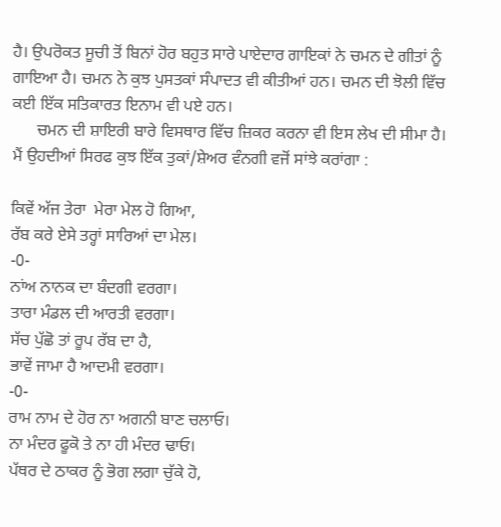ਹੈ। ਉਪਰੋਕਤ ਸੂਚੀ ਤੋਂ ਬਿਨਾਂ ਹੋਰ ਬਹੁਤ ਸਾਰੇ ਪਾਏਦਾਰ ਗਾਇਕਾਂ ਨੇ ਚਮਨ ਦੇ ਗੀਤਾਂ ਨੂੰ ਗਾਇਆ ਹੈ। ਚਮਨ ਨੇ ਕੁਝ ਪੁਸਤਕਾਂ ਸੰਪਾਦਤ ਵੀ ਕੀਤੀਆਂ ਹਨ। ਚਮਨ ਦੀ ਝੋਲੀ ਵਿੱਚ ਕਈ ਇੱਕ ਸਤਿਕਾਰਤ ਇਨਾਮ ਵੀ ਪਏ ਹਨ।
      ਚਮਨ ਦੀ ਸ਼ਾਇਰੀ ਬਾਰੇ ਵਿਸਥਾਰ ਵਿੱਚ ਜ਼ਿਕਰ ਕਰਨਾ ਵੀ ਇਸ ਲੇਖ ਦੀ ਸੀਮਾ ਹੈ। ਮੈਂ ਉਹਦੀਆਂ ਸਿਰਫ ਕੁਝ ਇੱਕ ਤੁਕਾਂ/ਸ਼ੇਅਰ ਵੰਨਗੀ ਵਜੋਂ ਸਾਂਝੇ ਕਰਾਂਗਾ :

ਕਿਵੇਂ ਅੱਜ ਤੇਰਾ  ਮੇਰਾ ਮੇਲ ਹੋ ਗਿਆ,
ਰੱਬ ਕਰੇ ਏਸੇ ਤਰ੍ਹਾਂ ਸਾਰਿਆਂ ਦਾ ਮੇਲ।
-0-
ਨਾਂਅ ਨਾਨਕ ਦਾ ਬੰਦਗੀ ਵਰਗਾ।
ਤਾਰਾ ਮੰਡਲ ਦੀ ਆਰਤੀ ਵਰਗਾ।
ਸੱਚ ਪੁੱਛੋ ਤਾਂ ਰੂਪ ਰੱਬ ਦਾ ਹੈ,
ਭਾਵੇਂ ਜਾਮਾ ਹੈ ਆਦਮੀ ਵਰਗਾ।
-0-
ਰਾਮ ਨਾਮ ਦੇ ਹੋਰ ਨਾ ਅਗਨੀ ਬਾਣ ਚਲਾਓ।
ਨਾ ਮੰਦਰ ਫੂਕੋ ਤੇ ਨਾ ਹੀ ਮੰਦਰ ਢਾਓ।
ਪੱਥਰ ਦੇ ਠਾਕਰ ਨੂੰ ਭੋਗ ਲਗਾ ਚੁੱਕੇ ਹੋ,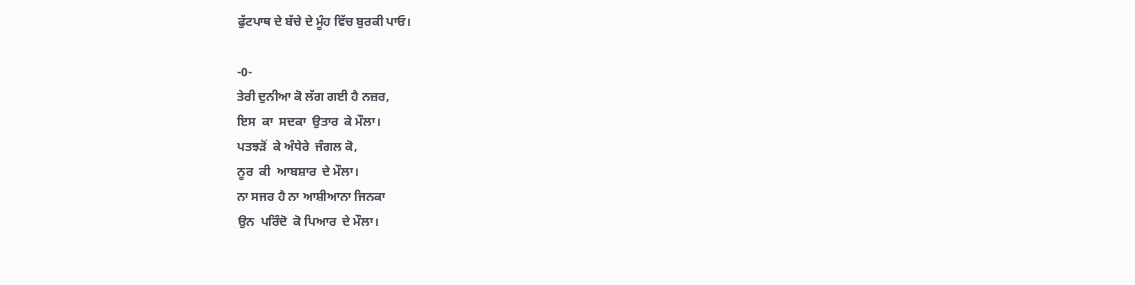ਫੁੱਟਪਾਥ ਦੇ ਬੱਚੇ ਦੇ ਮੂੰਹ ਵਿੱਚ ਬੁਰਕੀ ਪਾਓ।

-0-
ਤੇਰੀ ਦੁਨੀਆ ਕੋ ਲੱਗ ਗਈ ਹੈ ਨਜ਼ਰ,
ਇਸ  ਕਾ  ਸਦਕਾ  ਉਤਾਰ  ਕੇ ਮੌਲਾ।
ਪਤਝੜੋਂ  ਕੇ ਅੰਧੇਰੇ  ਜੰਗਲ ਕੋ,
ਨੂਰ  ਕੀ  ਆਬਸ਼ਾਰ  ਦੇ ਮੌਲਾ।
ਨਾ ਸਜਰ ਹੈ ਨਾ ਆਸ਼ੀਆਨਾ ਜਿਨਕਾ
ਉਨ  ਪਰਿੰਦੋ  ਕੋ ਪਿਆਰ  ਦੇ ਮੌਲਾ।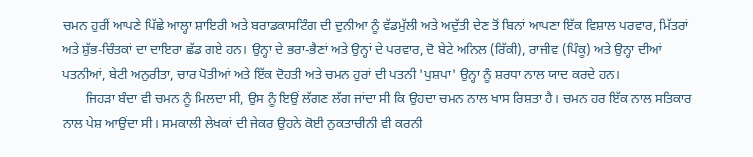ਚਮਨ ਹੁਰੀਂ ਆਪਣੇ ਪਿੱਛੇ ਆਲ੍ਹਾ ਸ਼ਾਇਰੀ ਅਤੇ ਬਰਾਡਕਾਸਟਿੰਗ ਦੀ ਦੁਨੀਆ ਨੂੰ ਵੱਡਮੁੱਲੀ ਅਤੇ ਅਦੁੱਤੀ ਦੇਣ ਤੋਂ ਬਿਨਾਂ ਆਪਣਾ ਇੱਕ ਵਿਸ਼ਾਲ ਪਰਵਾਰ, ਮਿੱਤਰਾਂ ਅਤੇ ਸ਼ੁੱਭ-ਚਿੰਤਕਾਂ ਦਾ ਦਾਇਰਾ ਛੱਡ ਗਏ ਹਨ। ਉਨ੍ਹਾ ਦੇ ਭਰਾ-ਭੈਣਾਂ ਅਤੇ ਉਨ੍ਹਾਂ ਦੇ ਪਰਵਾਰ, ਦੋ ਬੇਟੇ ਅਨਿਲ (ਰਿੱਕੀ), ਰਾਜੀਵ (ਪਿੰਕੂ) ਅਤੇ ਉਨ੍ਹਾ ਦੀਆਂ ਪਤਨੀਆਂ, ਬੇਟੀ ਅਨੁਰੀਤਾ, ਚਾਰ ਪੋਤੀਆਂ ਅਤੇ ਇੱਕ ਦੋਹਤੀ ਅਤੇ ਚਮਨ ਹੁਰਾਂ ਦੀ ਪਤਨੀ 'ਪੁਸ਼ਪਾ' ਉਨ੍ਹਾ ਨੂੰ ਸ਼ਰਧਾ ਨਾਲ ਯਾਦ ਕਰਦੇ ਹਨ।
       ਜਿਹੜਾ ਬੰਦਾ ਵੀ ਚਮਨ ਨੂੰ ਮਿਲਦਾ ਸੀ, ਉਸ ਨੂੰ ਇਉਂ ਲੱਗਣ ਲੱਗ ਜਾਂਦਾ ਸੀ ਕਿ ਉਹਦਾ ਚਮਨ ਨਾਲ ਖਾਸ ਰਿਸ਼ਤਾ ਹੈ। ਚਮਨ ਹਰ ਇੱਕ ਨਾਲ ਸਤਿਕਾਰ ਨਾਲ ਪੇਸ਼ ਆਉਂਦਾ ਸੀ। ਸਮਕਾਲੀ ਲੇਖਕਾਂ ਦੀ ਜੇਕਰ ਉਹਨੇ ਕੋਈ ਨੁਕਤਾਚੀਨੀ ਵੀ ਕਰਨੀ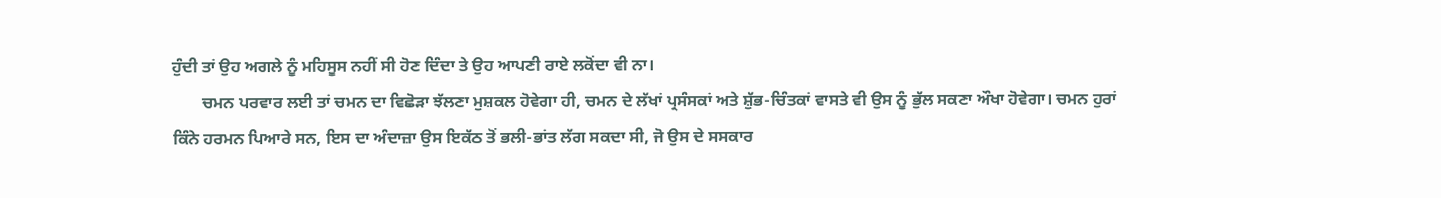ਹੁੰਦੀ ਤਾਂ ਉਹ ਅਗਲੇ ਨੂੰ ਮਹਿਸੂਸ ਨਹੀਂ ਸੀ ਹੋਣ ਦਿੰਦਾ ਤੇ ਉਹ ਆਪਣੀ ਰਾਏ ਲਕੋਂਦਾ ਵੀ ਨਾ।
       ਚਮਨ ਪਰਵਾਰ ਲਈ ਤਾਂ ਚਮਨ ਦਾ ਵਿਛੋੜਾ ਝੱਲਣਾ ਮੁਸ਼ਕਲ ਹੋਵੇਗਾ ਹੀ, ਚਮਨ ਦੇ ਲੱਖਾਂ ਪ੍ਰਸੰਸਕਾਂ ਅਤੇ ਸ਼ੁੱਭ-ਚਿੰਤਕਾਂ ਵਾਸਤੇ ਵੀ ਉਸ ਨੂੰ ਭੁੱਲ ਸਕਣਾ ਔਖਾ ਹੋਵੇਗਾ। ਚਮਨ ਹੁਰਾਂ ਕਿੰਨੇ ਹਰਮਨ ਪਿਆਰੇ ਸਨ, ਇਸ ਦਾ ਅੰਦਾਜ਼ਾ ਉਸ ਇਕੱਠ ਤੋਂ ਭਲੀ-ਭਾਂਤ ਲੱਗ ਸਕਦਾ ਸੀ, ਜੋ ਉਸ ਦੇ ਸਸਕਾਰ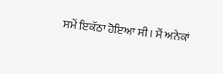ਸਮੇਂ ਇਕੱਠਾ ਹੋਇਆ ਸੀ। ਮੈਂ ਅਨੇਕਾਂ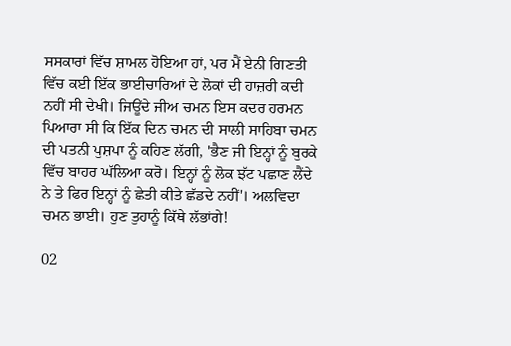ਸਸਕਾਰਾਂ ਵਿੱਚ ਸ਼ਾਮਲ ਹੋਇਆ ਹਾਂ, ਪਰ ਮੈਂ ਏਨੀ ਗਿਣਤੀ ਵਿੱਚ ਕਈ ਇੱਕ ਭਾਈਚਾਰਿਆਂ ਦੇ ਲੋਕਾਂ ਦੀ ਹਾਜ਼ਰੀ ਕਦੀ ਨਹੀਂ ਸੀ ਦੇਖੀ। ਜਿਊਂਦੇ ਜੀਅ ਚਮਨ ਇਸ ਕਦਰ ਹਰਮਨ ਪਿਆਰਾ ਸੀ ਕਿ ਇੱਕ ਦਿਨ ਚਮਨ ਦੀ ਸਾਲੀ ਸਾਹਿਬਾ ਚਮਨ ਦੀ ਪਤਨੀ ਪੁਸ਼ਪਾ ਨੂੰ ਕਹਿਣ ਲੱਗੀ, 'ਭੈਣ ਜੀ ਇਨ੍ਹਾਂ ਨੂੰ ਬੁਰਕੇ ਵਿੱਚ ਬਾਹਰ ਘੱਲਿਆ ਕਰੋ। ਇਨ੍ਹਾਂ ਨੂੰ ਲੋਕ ਝੱਟ ਪਛਾਣ ਲੈਂਦੇ ਨੇ ਤੇ ਫਿਰ ਇਨ੍ਹਾਂ ਨੂੰ ਛੇਤੀ ਕੀਤੇ ਛੱਡਦੇ ਨਹੀਂ'। ਅਲਵਿਦਾ ਚਮਨ ਭਾਈ। ਹੁਣ ਤੁਹਾਨੂੰ ਕਿੱਥੇ ਲੱਭਾਂਗੇ!

02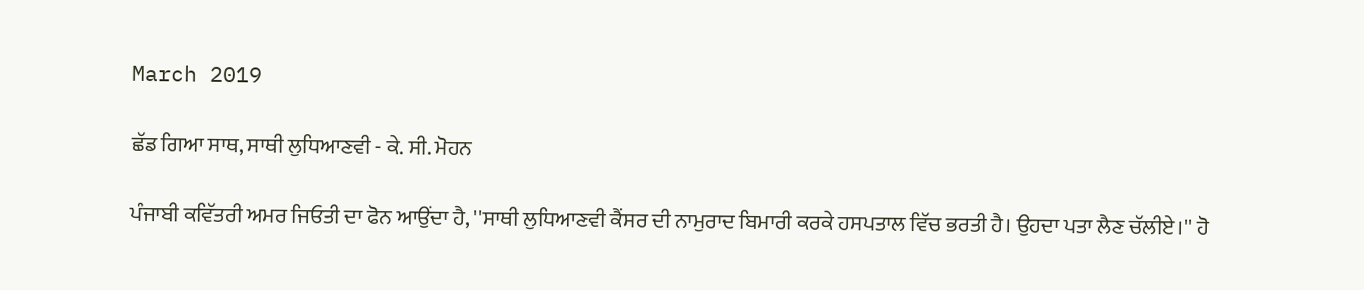March 2019

ਛੱਡ ਗਿਆ ਸਾਥ, ਸਾਥੀ ਲੁਧਿਆਣਵੀ - ਕੇ. ਸੀ. ਮੋਹਨ

ਪੰਜਾਬੀ ਕਵਿੱਤਰੀ ਅਮਰ ਜਿਓਤੀ ਦਾ ਫੋਨ ਆਉਂਦਾ ਹੈ, ''ਸਾਥੀ ਲੁਧਿਆਣਵੀ ਕੈਂਸਰ ਦੀ ਨਾਮੁਰਾਦ ਬਿਮਾਰੀ ਕਰਕੇ ਹਸਪਤਾਲ ਵਿੱਚ ਭਰਤੀ ਹੈ। ਉਹਦਾ ਪਤਾ ਲੈਣ ਚੱਲੀਏ।'' ਹੋ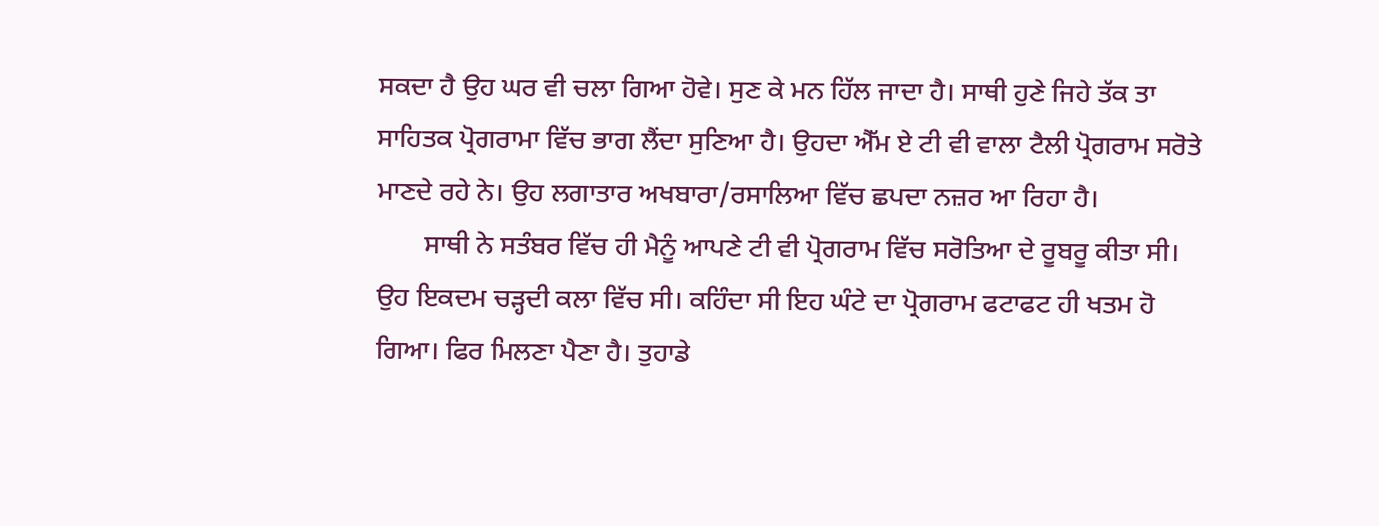ਸਕਦਾ ਹੈ ਉਹ ਘਰ ਵੀ ਚਲਾ ਗਿਆ ਹੋਵੇ। ਸੁਣ ਕੇ ਮਨ ਹਿੱਲ ਜਾਦਾ ਹੈ। ਸਾਥੀ ਹੁਣੇ ਜਿਹੇ ਤੱਕ ਤਾ ਸਾਹਿਤਕ ਪ੍ਰੋਗਰਾਮਾ ਵਿੱਚ ਭਾਗ ਲੈਂਦਾ ਸੁਣਿਆ ਹੈ। ਉਹਦਾ ਐੱਮ ਏ ਟੀ ਵੀ ਵਾਲਾ ਟੈਲੀ ਪ੍ਰੋਗਰਾਮ ਸਰੋਤੇ ਮਾਣਦੇ ਰਹੇ ਨੇ। ਉਹ ਲਗਾਤਾਰ ਅਖਬਾਰਾ/ਰਸਾਲਿਆ ਵਿੱਚ ਛਪਦਾ ਨਜ਼ਰ ਆ ਰਿਹਾ ਹੈ।
       ਸਾਥੀ ਨੇ ਸਤੰਬਰ ਵਿੱਚ ਹੀ ਮੈਨੂੰ ਆਪਣੇ ਟੀ ਵੀ ਪ੍ਰੋਗਰਾਮ ਵਿੱਚ ਸਰੋਤਿਆ ਦੇ ਰੂਬਰੂ ਕੀਤਾ ਸੀ। ਉਹ ਇਕਦਮ ਚੜ੍ਹਦੀ ਕਲਾ ਵਿੱਚ ਸੀ। ਕਹਿੰਦਾ ਸੀ ਇਹ ਘੰਟੇ ਦਾ ਪ੍ਰੋਗਰਾਮ ਫਟਾਫਟ ਹੀ ਖਤਮ ਹੋ ਗਿਆ। ਫਿਰ ਮਿਲਣਾ ਪੈਣਾ ਹੈ। ਤੁਹਾਡੇ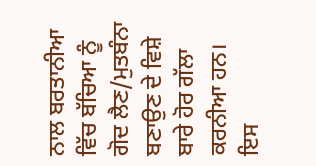ਨਾਲ ਬਰਤਾਨੀਆ ਵਿੱਚ ਬੱਚਿਆ ਨੂੰ ਗੋਦ ਲੈਣ/ਮੁਤਬੰਨਾ ਬਣਾਉਣ ਦੇ ਵਿਸ਼ੇ ਬਾਰੇ ਹੋਰ ਗੱਲਾ ਕਰਨੀਆ ਹਨ। ਇਸ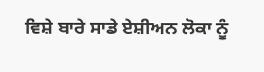ਵਿਸ਼ੇ ਬਾਰੇ ਸਾਡੇ ਏਸ਼ੀਅਨ ਲੋਕਾ ਨੂੰ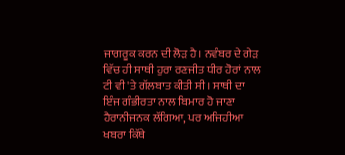ਜਾਗਰੂਕ ਕਰਨ ਦੀ ਲੋੜ ਹੈ। ਨਵੰਬਰ ਦੇ ਗੇੜ ਵਿੱਚ ਹੀ ਸਾਥੀ ਹੁਰਾ ਰਣਜੀਤ ਧੀਰ ਹੋਰਾਂ ਨਾਲ ਟੀ ਵੀ 'ਤੇ ਗੱਲਬਾਤ ਕੀਤੀ ਸੀ। ਸਾਥੀ ਦਾ ਇੰਜ ਗੰਭੀਰਤਾ ਨਾਲ ਬਿਮਾਰ ਹੋ ਜਾਣਾ ਹੈਰਾਨੀਜਨਕ ਲੱਗਿਆ, ਪਰ ਅਜਿਹੀਆ ਖਬਰਾ ਕਿੱਥੇ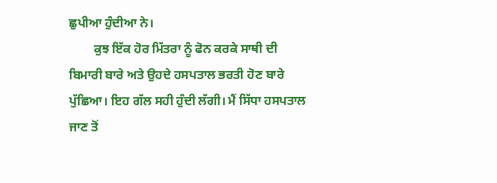ਛੁਪੀਆ ਹੁੰਦੀਆ ਨੇ।
        ਕੁਝ ਇੱਕ ਹੋਰ ਮਿੱਤਰਾ ਨੂੰ ਫੋਨ ਕਰਕੇ ਸਾਥੀ ਦੀ ਬਿਮਾਰੀ ਬਾਰੇ ਅਤੇ ਉਹਦੇ ਹਸਪਤਾਲ ਭਰਤੀ ਹੋਣ ਬਾਰੇ ਪੁੱਛਿਆ। ਇਹ ਗੱਲ ਸਹੀ ਹੁੰਦੀ ਲੱਗੀ। ਮੈਂ ਸਿੱਧਾ ਹਸਪਤਾਲ ਜਾਣ ਤੋਂ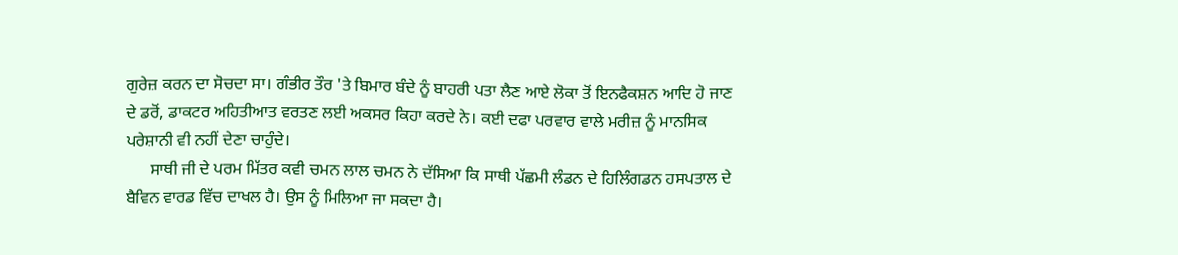ਗੁਰੇਜ਼ ਕਰਨ ਦਾ ਸੋਚਦਾ ਸਾ। ਗੰਭੀਰ ਤੌਰ 'ਤੇ ਬਿਮਾਰ ਬੰਦੇ ਨੂੰ ਬਾਹਰੀ ਪਤਾ ਲੈਣ ਆਏ ਲੋਕਾ ਤੋਂ ਇਨਫੈਕਸ਼ਨ ਆਦਿ ਹੋ ਜਾਣ ਦੇ ਡਰੋਂ, ਡਾਕਟਰ ਅਹਿਤੀਆਤ ਵਰਤਣ ਲਈ ਅਕਸਰ ਕਿਹਾ ਕਰਦੇ ਨੇ। ਕਈ ਦਫਾ ਪਰਵਾਰ ਵਾਲੇ ਮਰੀਜ਼ ਨੂੰ ਮਾਨਸਿਕ ਪਰੇਸ਼ਾਨੀ ਵੀ ਨਹੀਂ ਦੇਣਾ ਚਾਹੁੰਦੇ।
      ਸਾਥੀ ਜੀ ਦੇ ਪਰਮ ਮਿੱਤਰ ਕਵੀ ਚਮਨ ਲਾਲ ਚਮਨ ਨੇ ਦੱਸਿਆ ਕਿ ਸਾਥੀ ਪੱਛਮੀ ਲੰਡਨ ਦੇ ਹਿਲਿੰਗਡਨ ਹਸਪਤਾਲ ਦੇ ਬੈਵਿਨ ਵਾਰਡ ਵਿੱਚ ਦਾਖਲ ਹੈ। ਉਸ ਨੂੰ ਮਿਲਿਆ ਜਾ ਸਕਦਾ ਹੈ।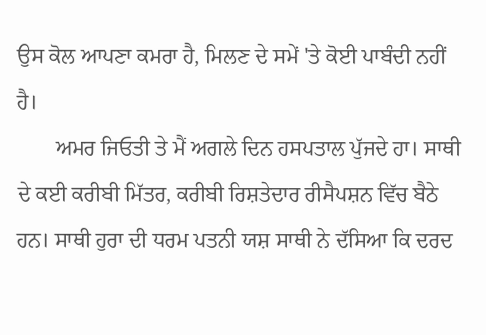ਉਸ ਕੋਲ ਆਪਣਾ ਕਮਰਾ ਹੈ, ਮਿਲਣ ਦੇ ਸਮੇਂ 'ਤੇ ਕੋਈ ਪਾਬੰਦੀ ਨਹੀਂ ਹੈ।
       ਅਮਰ ਜਿਓਤੀ ਤੇ ਮੈਂ ਅਗਲੇ ਦਿਨ ਹਸਪਤਾਲ ਪੁੱਜਦੇ ਹਾ। ਸਾਥੀ ਦੇ ਕਈ ਕਰੀਬੀ ਮਿੱਤਰ, ਕਰੀਬੀ ਰਿਸ਼ਤੇਦਾਰ ਰੀਸੈਪਸ਼ਨ ਵਿੱਚ ਬੈਠੇ ਹਨ। ਸਾਥੀ ਹੁਰਾ ਦੀ ਧਰਮ ਪਤਨੀ ਯਸ਼ ਸਾਥੀ ਨੇ ਦੱਸਿਆ ਕਿ ਦਰਦ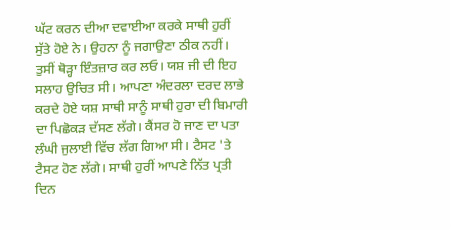ਘੱਟ ਕਰਨ ਦੀਆ ਦਵਾਈਆ ਕਰਕੇ ਸਾਥੀ ਹੁਰੀਂ ਸੁੱਤੇ ਹੋਏ ਨੇ। ਉਹਨਾ ਨੂੰ ਜਗਾਉਣਾ ਠੀਕ ਨਹੀਂ। ਤੁਸੀਂ ਥੋੜ੍ਹਾ ਇੰਤਜ਼ਾਰ ਕਰ ਲਓ। ਯਸ਼ ਜੀ ਦੀ ਇਹ ਸਲਾਹ ਉਚਿਤ ਸੀ। ਆਪਣਾ ਅੰਦਰਲਾ ਦਰਦ ਲਾਭੇ ਕਰਦੇ ਹੋਏ ਯਸ਼ ਸਾਥੀ ਸਾਨੂੰ ਸਾਥੀ ਹੁਰਾ ਦੀ ਬਿਮਾਰੀ ਦਾ ਪਿਛੋਕੜ ਦੱਸਣ ਲੱਗੇ। ਕੈਂਸਰ ਹੋ ਜਾਣ ਦਾ ਪਤਾ ਲੰਘੀ ਜੁਲਾਈ ਵਿੱਚ ਲੱਗ ਗਿਆ ਸੀ। ਟੈਸਟ 'ਤੇ ਟੈਸਟ ਹੋਣ ਲੱਗੇ। ਸਾਥੀ ਹੁਰੀਂ ਆਪਣੇ ਨਿੱਤ ਪ੍ਰਤੀ ਦਿਨ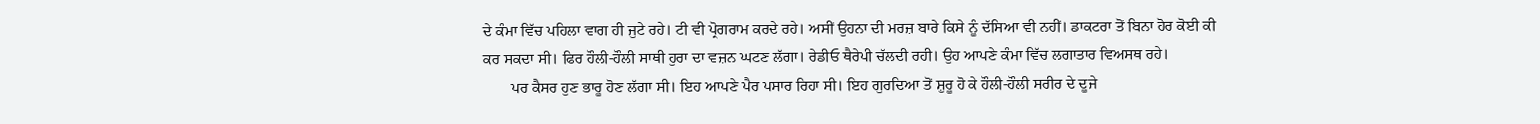ਦੇ ਕੰਮਾ ਵਿੱਚ ਪਹਿਲਾ ਵਾਗ ਹੀ ਜੁਟੇ ਰਹੇ। ਟੀ ਵੀ ਪ੍ਰੋਗਰਾਮ ਕਰਦੇ ਰਹੇ। ਅਸੀਂ ਉਹਨਾ ਦੀ ਮਰਜ਼ ਬਾਰੇ ਕਿਸੇ ਨੂੰ ਦੱਸਿਆ ਵੀ ਨਹੀਂ। ਡਾਕਟਰਾ ਤੋਂ ਬਿਨਾ ਹੋਰ ਕੋਈ ਕੀ ਕਰ ਸਕਦਾ ਸੀ। ਫਿਰ ਹੌਲੀ-ਹੌਲੀ ਸਾਥੀ ਹੁਰਾ ਦਾ ਵਜ਼ਨ ਘਟਣ ਲੱਗਾ। ਰੇਡੀਓ ਥੈਰੇਪੀ ਚੱਲਦੀ ਰਹੀ। ਉਹ ਆਪਣੇ ਕੰਮਾ ਵਿੱਚ ਲਗਾਤਾਰ ਵਿਅਸਥ ਰਹੇ।
       ਪਰ ਕੈਸਰ ਹੁਣ ਭਾਰੂ ਹੋਣ ਲੱਗਾ ਸੀ। ਇਹ ਆਪਣੇ ਪੈਰ ਪਸਾਰ ਰਿਹਾ ਸੀ। ਇਹ ਗੁਰਦਿਆ ਤੋਂ ਸ਼ੁਰੂ ਹੋ ਕੇ ਹੌਲੀ-ਹੌਲੀ ਸਰੀਰ ਦੇ ਦੂਜੇ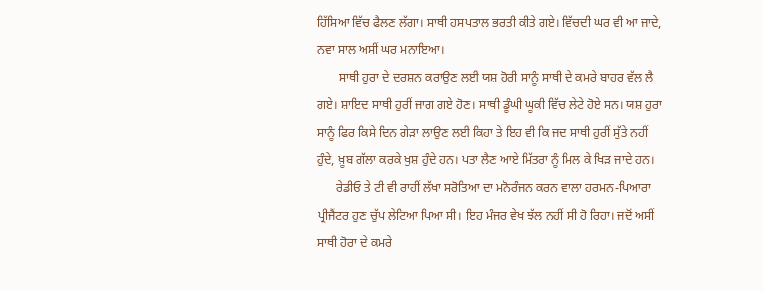ਹਿੱਸਿਆ ਵਿੱਚ ਫੈਲਣ ਲੱਗਾ। ਸਾਥੀ ਹਸਪਤਾਲ ਭਰਤੀ ਕੀਤੇ ਗਏ। ਵਿੱਚਦੀ ਘਰ ਵੀ ਆ ਜਾਦੇ, ਨਵਾ ਸਾਲ ਅਸੀਂ ਘਰ ਮਨਾਇਆ।
       ਸਾਥੀ ਹੁਰਾ ਦੇ ਦਰਸ਼ਨ ਕਰਾਉਣ ਲਈ ਯਸ਼ ਹੋਰੀ ਸਾਨੂੰ ਸਾਥੀ ਦੇ ਕਮਰੇ ਬਾਹਰ ਵੱਲ ਲੈ ਗਏ। ਸ਼ਾਇਦ ਸਾਥੀ ਹੁਰੀਂ ਜਾਗ ਗਏ ਹੋਣ। ਸਾਥੀ ਡੂੰਘੀ ਘੂਕੀ ਵਿੱਚ ਲੇਟੇ ਹੋਏ ਸਨ। ਯਸ਼ ਹੁਰਾ ਸਾਨੂੰ ਫਿਰ ਕਿਸੇ ਦਿਨ ਗੇੜਾ ਲਾਉਣ ਲਈ ਕਿਹਾ ਤੇ ਇਹ ਵੀ ਕਿ ਜਦ ਸਾਥੀ ਹੁਰੀਂ ਸੁੱਤੇ ਨਹੀਂ ਹੁੰਦੇ, ਖ਼ੂਬ ਗੱਲਾ ਕਰਕੇ ਖੁਸ਼ ਹੁੰਦੇ ਹਨ। ਪਤਾ ਲੈਣ ਆਏ ਮਿੱਤਰਾ ਨੂੰ ਮਿਲ ਕੇ ਖਿੜ ਜਾਦੇ ਹਨ।
      ਰੇਡੀਓ ਤੇ ਟੀ ਵੀ ਰਾਹੀਂ ਲੱਖਾ ਸਰੋਤਿਆ ਦਾ ਮਨੋਰੰਜਨ ਕਰਨ ਵਾਲਾ ਹਰਮਨ-ਪਿਆਰਾ ਪ੍ਰੀਜੈਂਟਰ ਹੁਣ ਚੁੱਪ ਲੇਟਿਆ ਪਿਆ ਸੀ। ਇਹ ਮੰਜਰ ਵੇਖ ਝੱਲ ਨਹੀਂ ਸੀ ਹੋ ਰਿਹਾ। ਜਦੋਂ ਅਸੀਂ ਸਾਥੀ ਹੋਰਾ ਦੇ ਕਮਰੇ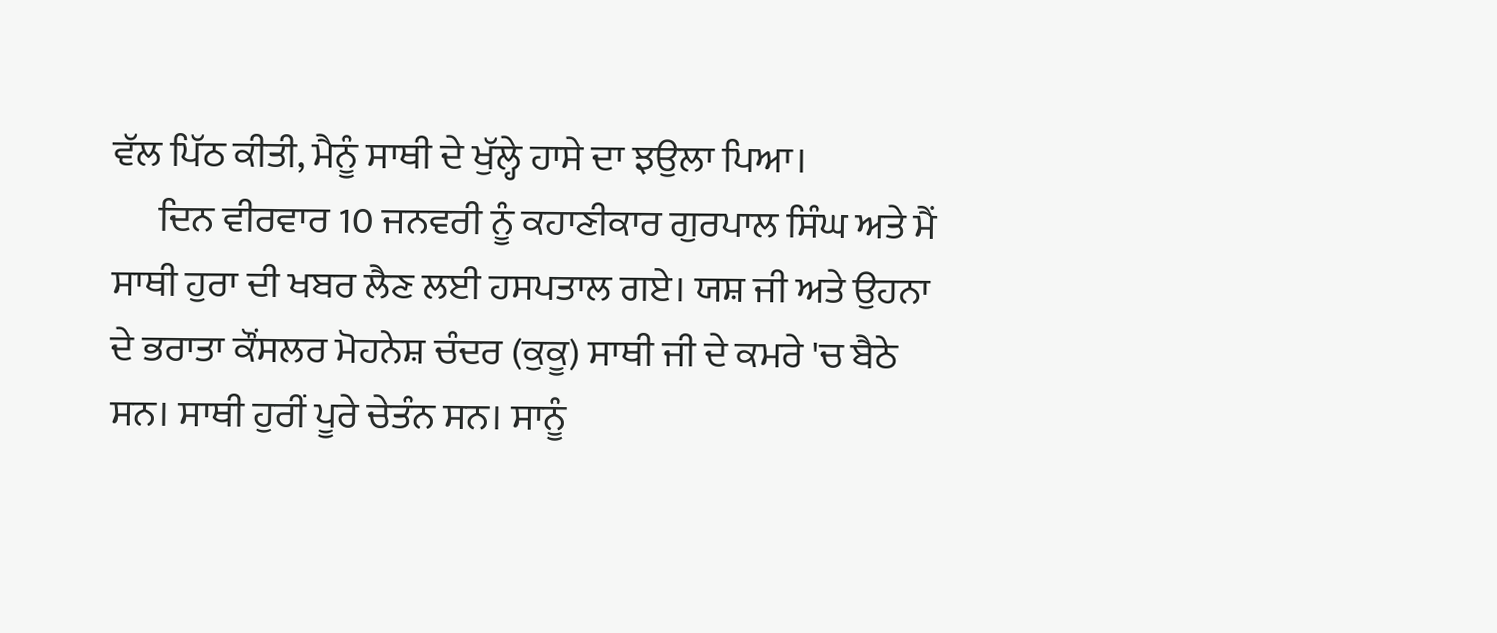ਵੱਲ ਪਿੱਠ ਕੀਤੀ, ਮੈਨੂੰ ਸਾਥੀ ਦੇ ਖੁੱਲ੍ਹੇ ਹਾਸੇ ਦਾ ਝਉਲਾ ਪਿਆ।
      ਦਿਨ ਵੀਰਵਾਰ 10 ਜਨਵਰੀ ਨੂੰ ਕਹਾਣੀਕਾਰ ਗੁਰਪਾਲ ਸਿੰਘ ਅਤੇ ਮੈਂ ਸਾਥੀ ਹੁਰਾ ਦੀ ਖਬਰ ਲੈਣ ਲਈ ਹਸਪਤਾਲ ਗਏ। ਯਸ਼ ਜੀ ਅਤੇ ਉਹਨਾ ਦੇ ਭਰਾਤਾ ਕੌਂਸਲਰ ਮੋਹਨੇਸ਼ ਚੰਦਰ (ਕੁਕੂ) ਸਾਥੀ ਜੀ ਦੇ ਕਮਰੇ 'ਚ ਬੈਠੇ ਸਨ। ਸਾਥੀ ਹੁਰੀਂ ਪੂਰੇ ਚੇਤੰਨ ਸਨ। ਸਾਨੂੰ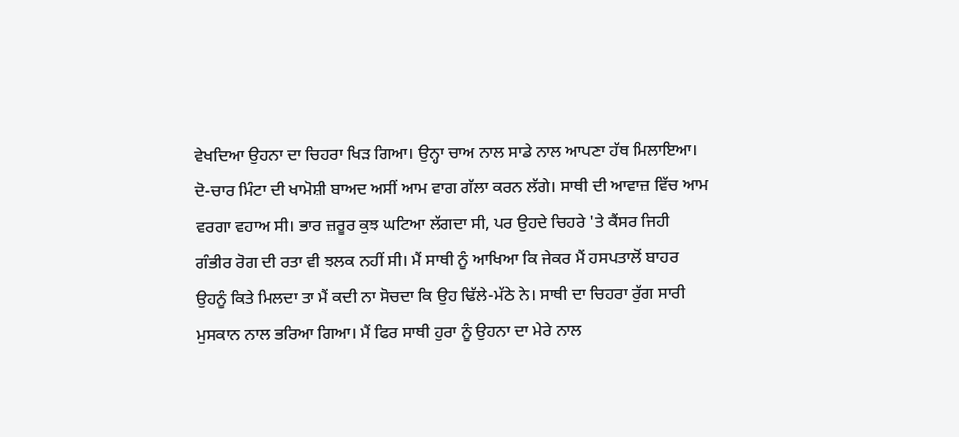ਵੇਖਦਿਆ ਉਹਨਾ ਦਾ ਚਿਹਰਾ ਖਿੜ ਗਿਆ। ਉਨ੍ਹਾ ਚਾਅ ਨਾਲ ਸਾਡੇ ਨਾਲ ਆਪਣਾ ਹੱਥ ਮਿਲਾਇਆ। ਦੋ-ਚਾਰ ਮਿੰਟਾ ਦੀ ਖਾਮੋਸ਼ੀ ਬਾਅਦ ਅਸੀਂ ਆਮ ਵਾਗ ਗੱਲਾ ਕਰਨ ਲੱਗੇ। ਸਾਥੀ ਦੀ ਆਵਾਜ਼ ਵਿੱਚ ਆਮ ਵਰਗਾ ਵਹਾਅ ਸੀ। ਭਾਰ ਜ਼ਰੂਰ ਕੁਝ ਘਟਿਆ ਲੱਗਦਾ ਸੀ, ਪਰ ਉਹਦੇ ਚਿਹਰੇ 'ਤੇ ਕੈਂਸਰ ਜਿਹੀ ਗੰਭੀਰ ਰੋਗ ਦੀ ਰਤਾ ਵੀ ਝਲਕ ਨਹੀਂ ਸੀ। ਮੈਂ ਸਾਥੀ ਨੂੰ ਆਖਿਆ ਕਿ ਜੇਕਰ ਮੈਂ ਹਸਪਤਾਲੋਂ ਬਾਹਰ ਉਹਨੂੰ ਕਿਤੇ ਮਿਲਦਾ ਤਾ ਮੈਂ ਕਦੀ ਨਾ ਸੋਚਦਾ ਕਿ ਉਹ ਢਿੱਲੇ-ਮੱਠੇ ਨੇ। ਸਾਥੀ ਦਾ ਚਿਹਰਾ ਰੁੱਗ ਸਾਰੀ ਮੁਸਕਾਨ ਨਾਲ ਭਰਿਆ ਗਿਆ। ਮੈਂ ਫਿਰ ਸਾਥੀ ਹੁਰਾ ਨੂੰ ਉਹਨਾ ਦਾ ਮੇਰੇ ਨਾਲ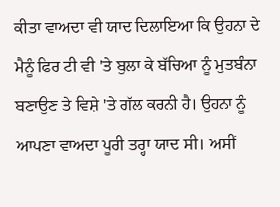ਕੀਤਾ ਵਾਅਦਾ ਵੀ ਯਾਦ ਦਿਲਾਇਆ ਕਿ ਉਹਨਾ ਦੇ ਮੈਨੂੰ ਫਿਰ ਟੀ ਵੀ 'ਤੇ ਬੁਲਾ ਕੇ ਬੱਚਿਆ ਨੂੰ ਮੁਤਬੰਨਾ ਬਣਾਉਣ ਤੇ ਵਿਸ਼ੇ 'ਤੇ ਗੱਲ ਕਰਨੀ ਹੈ। ਉਹਨਾ ਨੂੰ ਆਪਣਾ ਵਾਅਦਾ ਪੂਰੀ ਤਰ੍ਹਾ ਯਾਦ ਸੀ। ਅਸੀਂ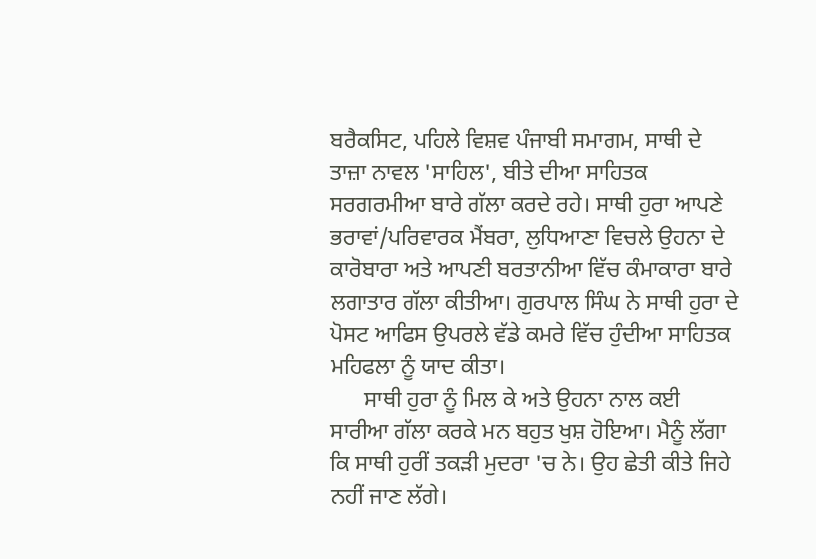ਬਰੈਕਸਿਟ, ਪਹਿਲੇ ਵਿਸ਼ਵ ਪੰਜਾਬੀ ਸਮਾਗਮ, ਸਾਥੀ ਦੇ ਤਾਜ਼ਾ ਨਾਵਲ 'ਸਾਹਿਲ', ਬੀਤੇ ਦੀਆ ਸਾਹਿਤਕ ਸਰਗਰਮੀਆ ਬਾਰੇ ਗੱਲਾ ਕਰਦੇ ਰਹੇ। ਸਾਥੀ ਹੁਰਾ ਆਪਣੇ ਭਰਾਵਾਂ/ਪਰਿਵਾਰਕ ਮੈਂਬਰਾ, ਲੁਧਿਆਣਾ ਵਿਚਲੇ ਉਹਨਾ ਦੇ ਕਾਰੋਬਾਰਾ ਅਤੇ ਆਪਣੀ ਬਰਤਾਨੀਆ ਵਿੱਚ ਕੰਮਾਕਾਰਾ ਬਾਰੇ ਲਗਾਤਾਰ ਗੱਲਾ ਕੀਤੀਆ। ਗੁਰਪਾਲ ਸਿੰਘ ਨੇ ਸਾਥੀ ਹੁਰਾ ਦੇ ਪੋਸਟ ਆਫਿਸ ਉਪਰਲੇ ਵੱਡੇ ਕਮਰੇ ਵਿੱਚ ਹੁੰਦੀਆ ਸਾਹਿਤਕ ਮਹਿਫਲਾ ਨੂੰ ਯਾਦ ਕੀਤਾ।
      ਸਾਥੀ ਹੁਰਾ ਨੂੰ ਮਿਲ ਕੇ ਅਤੇ ਉਹਨਾ ਨਾਲ ਕਈ ਸਾਰੀਆ ਗੱਲਾ ਕਰਕੇ ਮਨ ਬਹੁਤ ਖੁਸ਼ ਹੋਇਆ। ਮੈਨੂੰ ਲੱਗਾ ਕਿ ਸਾਥੀ ਹੁਰੀਂ ਤਕੜੀ ਮੁਦਰਾ 'ਚ ਨੇ। ਉਹ ਛੇਤੀ ਕੀਤੇ ਜਿਹੇ ਨਹੀਂ ਜਾਣ ਲੱਗੇ।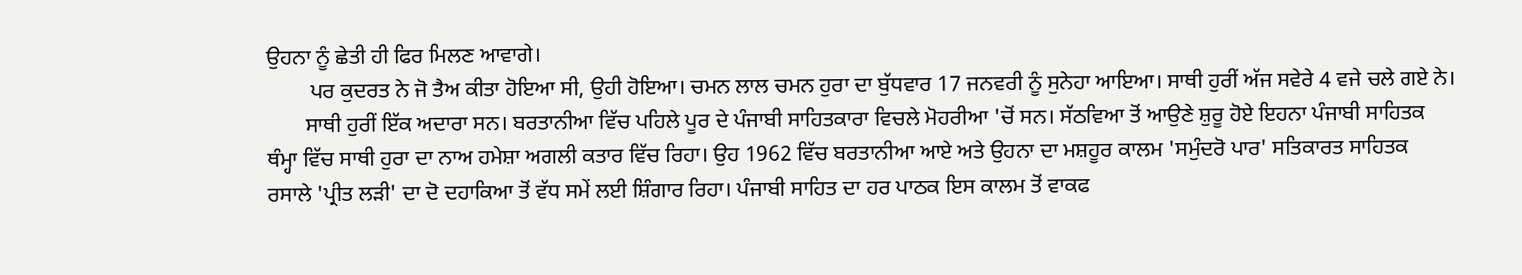ਉਹਨਾ ਨੂੰ ਛੇਤੀ ਹੀ ਫਿਰ ਮਿਲਣ ਆਵਾਗੇ।
        ਪਰ ਕੁਦਰਤ ਨੇ ਜੋ ਤੈਅ ਕੀਤਾ ਹੋਇਆ ਸੀ, ਉਹੀ ਹੋਇਆ। ਚਮਨ ਲਾਲ ਚਮਨ ਹੁਰਾ ਦਾ ਬੁੱਧਵਾਰ 17 ਜਨਵਰੀ ਨੂੰ ਸੁਨੇਹਾ ਆਇਆ। ਸਾਥੀ ਹੁਰੀਂ ਅੱਜ ਸਵੇਰੇ 4 ਵਜੇ ਚਲੇ ਗਏ ਨੇ।
       ਸਾਥੀ ਹੁਰੀਂ ਇੱਕ ਅਦਾਰਾ ਸਨ। ਬਰਤਾਨੀਆ ਵਿੱਚ ਪਹਿਲੇ ਪੂਰ ਦੇ ਪੰਜਾਬੀ ਸਾਹਿਤਕਾਰਾ ਵਿਚਲੇ ਮੋਹਰੀਆ 'ਚੋਂ ਸਨ। ਸੱਠਵਿਆ ਤੋਂ ਆਉਣੇ ਸ਼ੁਰੂ ਹੋਏ ਇਹਨਾ ਪੰਜਾਬੀ ਸਾਹਿਤਕ ਥੰਮ੍ਹਾ ਵਿੱਚ ਸਾਥੀ ਹੁਰਾ ਦਾ ਨਾਅ ਹਮੇਸ਼ਾ ਅਗਲੀ ਕਤਾਰ ਵਿੱਚ ਰਿਹਾ। ਉਹ 1962 ਵਿੱਚ ਬਰਤਾਨੀਆ ਆਏ ਅਤੇ ਉਹਨਾ ਦਾ ਮਸ਼ਹੂਰ ਕਾਲਮ 'ਸਮੁੰਦਰੋ ਪਾਰ' ਸਤਿਕਾਰਤ ਸਾਹਿਤਕ ਰਸਾਲੇ 'ਪ੍ਰੀਤ ਲੜੀ' ਦਾ ਦੋ ਦਹਾਕਿਆ ਤੋਂ ਵੱਧ ਸਮੇਂ ਲਈ ਸ਼ਿੰਗਾਰ ਰਿਹਾ। ਪੰਜਾਬੀ ਸਾਹਿਤ ਦਾ ਹਰ ਪਾਠਕ ਇਸ ਕਾਲਮ ਤੋਂ ਵਾਕਫ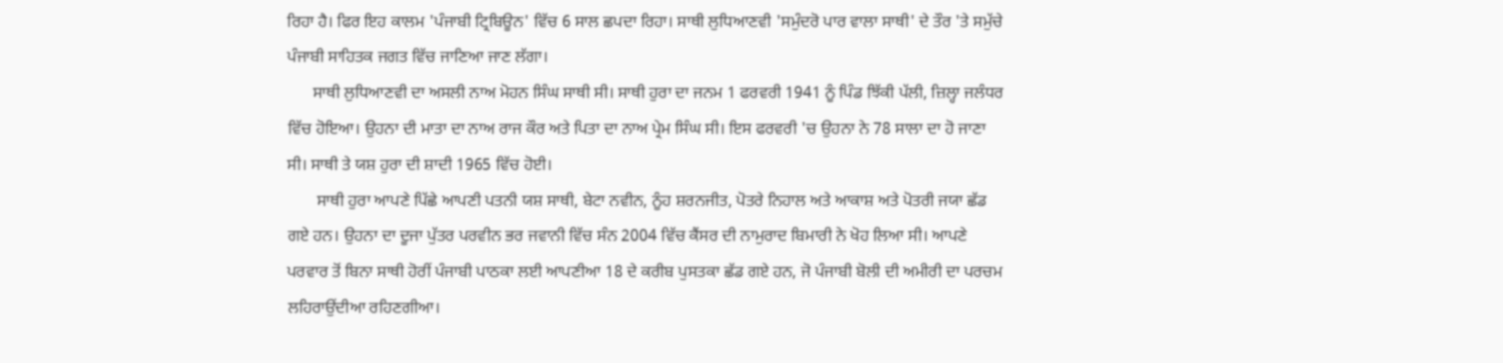ਰਿਹਾ ਹੈ। ਫਿਰ ਇਹ ਕਾਲਮ 'ਪੰਜਾਬੀ ਟ੍ਰਿਬਿਊਨ' ਵਿੱਚ 6 ਸਾਲ ਛਪਦਾ ਰਿਹਾ। ਸਾਥੀ ਲੁਧਿਆਣਵੀ 'ਸਮੁੰਦਰੋ ਪਾਰ ਵਾਲਾ ਸਾਥੀ' ਦੇ ਤੌਰ 'ਤੇ ਸਮੁੱਚੇ ਪੰਜਾਬੀ ਸਾਹਿਤਕ ਜਗਤ ਵਿੱਚ ਜਾਣਿਆ ਜਾਣ ਲੱਗਾ।
      ਸਾਥੀ ਲੁਧਿਆਣਵੀ ਦਾ ਅਸਲੀ ਨਾਅ ਮੋਹਨ ਸਿੰਘ ਸਾਥੀ ਸੀ। ਸਾਥੀ ਹੁਰਾ ਦਾ ਜਨਮ 1 ਫਰਵਰੀ 1941 ਨੂੰ ਪਿੰਡ ਝਿੱਕੀ ਪੱਲੀ, ਜ਼ਿਲ੍ਹਾ ਜਲੰਧਰ ਵਿੱਚ ਹੋਇਆ। ਉਹਨਾ ਦੀ ਮਾਤਾ ਦਾ ਨਾਅ ਰਾਜ ਕੌਰ ਅਤੇ ਪਿਤਾ ਦਾ ਨਾਅ ਪ੍ਰੇਮ ਸਿੰਘ ਸੀ। ਇਸ ਫਰਵਰੀ 'ਚ ਉਹਨਾ ਨੇ 78 ਸਾਲਾ ਦਾ ਹੋ ਜਾਣਾ ਸੀ। ਸਾਥੀ ਤੇ ਯਸ਼ ਹੁਰਾ ਦੀ ਸ਼ਾਦੀ 1965 ਵਿੱਚ ਹੋਈ।
       ਸਾਥੀ ਹੁਰਾ ਆਪਣੇ ਪਿੱਛੇ ਆਪਣੀ ਪਤਨੀ ਯਸ਼ ਸਾਥੀ, ਬੇਟਾ ਨਵੀਨ, ਨੂੰਹ ਸ਼ਰਨਜੀਤ, ਪੋਤਰੇ ਨਿਹਾਲ ਅਤੇ ਆਕਾਸ਼ ਅਤੇ ਪੋਤਰੀ ਜਯਾ ਛੱਡ ਗਏ ਹਨ। ਉਹਨਾ ਦਾ ਦੂਜਾ ਪੁੱਤਰ ਪਰਵੀਨ ਭਰ ਜਵਾਨੀ ਵਿੱਚ ਸੰਨ 2004 ਵਿੱਚ ਕੈਂਸਰ ਦੀ ਨਾਮੁਰਾਦ ਬਿਮਾਰੀ ਨੇ ਖੋਹ ਲਿਆ ਸੀ। ਆਪਣੇ ਪਰਵਾਰ ਤੋਂ ਬਿਨਾ ਸਾਥੀ ਹੋਰੀਂ ਪੰਜਾਬੀ ਪਾਠਕਾ ਲਈ ਆਪਣੀਆ 18 ਦੇ ਕਰੀਬ ਪੁਸਤਕਾ ਛੱਡ ਗਏ ਹਨ, ਜੋ ਪੰਜਾਬੀ ਬੋਲੀ ਦੀ ਅਮੀਰੀ ਦਾ ਪਰਚਮ ਲਹਿਰਾਉਂਦੀਆ ਰਹਿਣਗੀਆ।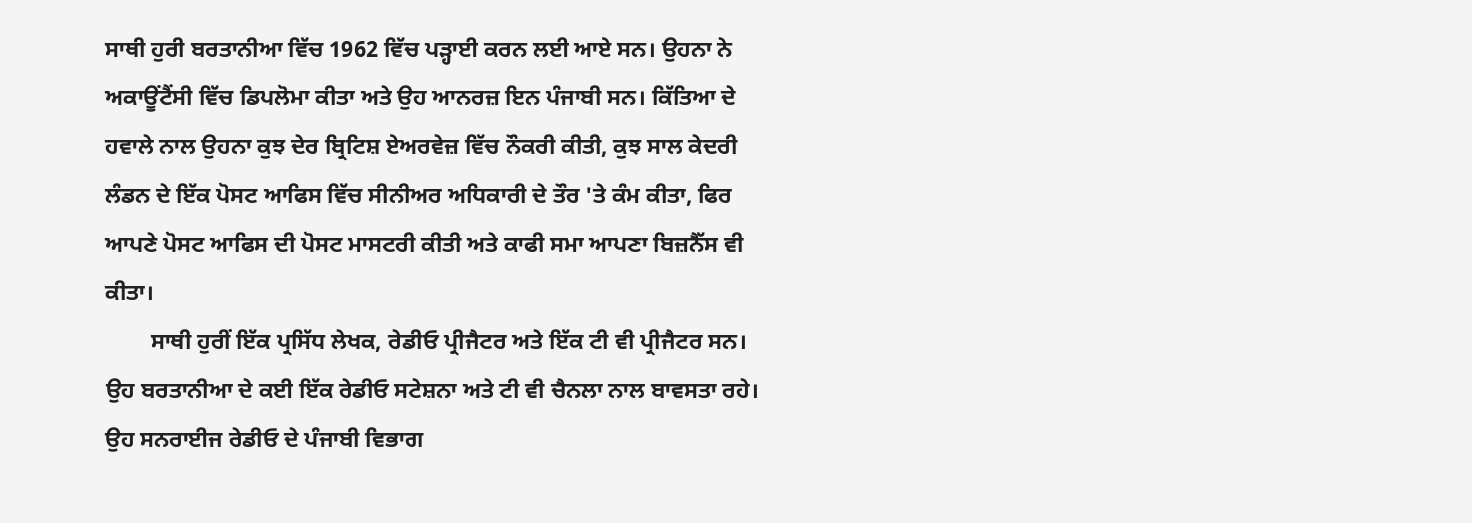ਸਾਥੀ ਹੁਰੀ ਬਰਤਾਨੀਆ ਵਿੱਚ 1962 ਵਿੱਚ ਪੜ੍ਹਾਈ ਕਰਨ ਲਈ ਆਏ ਸਨ। ਉਹਨਾ ਨੇ ਅਕਾਊਂਟੈਂਸੀ ਵਿੱਚ ਡਿਪਲੋਮਾ ਕੀਤਾ ਅਤੇ ਉਹ ਆਨਰਜ਼ ਇਨ ਪੰਜਾਬੀ ਸਨ। ਕਿੱਤਿਆ ਦੇ ਹਵਾਲੇ ਨਾਲ ਉਹਨਾ ਕੁਝ ਦੇਰ ਬ੍ਰਿਟਿਸ਼ ਏਅਰਵੇਜ਼ ਵਿੱਚ ਨੌਕਰੀ ਕੀਤੀ, ਕੁਝ ਸਾਲ ਕੇਦਰੀ ਲੰਡਨ ਦੇ ਇੱਕ ਪੋਸਟ ਆਫਿਸ ਵਿੱਚ ਸੀਨੀਅਰ ਅਧਿਕਾਰੀ ਦੇ ਤੌਰ 'ਤੇ ਕੰਮ ਕੀਤਾ, ਫਿਰ ਆਪਣੇ ਪੋਸਟ ਆਫਿਸ ਦੀ ਪੋਸਟ ਮਾਸਟਰੀ ਕੀਤੀ ਅਤੇ ਕਾਫੀ ਸਮਾ ਆਪਣਾ ਬਿਜ਼ਨੈੱਸ ਵੀ ਕੀਤਾ।
        ਸਾਥੀ ਹੁਰੀਂ ਇੱਕ ਪ੍ਰਸਿੱਧ ਲੇਖਕ, ਰੇਡੀਓ ਪ੍ਰੀਜੈਟਰ ਅਤੇ ਇੱਕ ਟੀ ਵੀ ਪ੍ਰੀਜੈਟਰ ਸਨ। ਉਹ ਬਰਤਾਨੀਆ ਦੇ ਕਈ ਇੱਕ ਰੇਡੀਓ ਸਟੇਸ਼ਨਾ ਅਤੇ ਟੀ ਵੀ ਚੈਨਲਾ ਨਾਲ ਬਾਵਸਤਾ ਰਹੇ। ਉਹ ਸਨਰਾਈਜ ਰੇਡੀਓ ਦੇ ਪੰਜਾਬੀ ਵਿਭਾਗ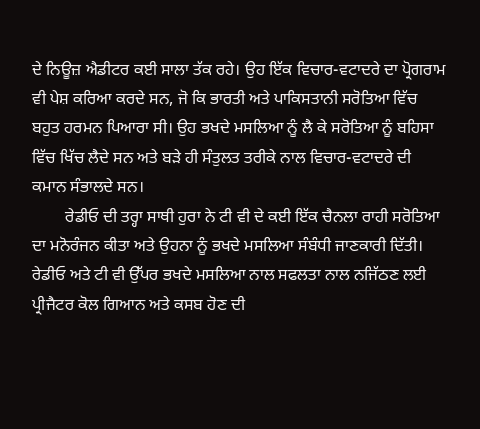ਦੇ ਨਿਊਜ਼ ਐਡੀਟਰ ਕਈ ਸਾਲਾ ਤੱਕ ਰਹੇ। ਉਹ ਇੱਕ ਵਿਚਾਰ-ਵਟਾਦਰੇ ਦਾ ਪ੍ਰੋਗਰਾਮ ਵੀ ਪੇਸ਼ ਕਰਿਆ ਕਰਦੇ ਸਨ, ਜੋ ਕਿ ਭਾਰਤੀ ਅਤੇ ਪਾਕਿਸਤਾਨੀ ਸਰੋਤਿਆ ਵਿੱਚ ਬਹੁਤ ਹਰਮਨ ਪਿਆਰਾ ਸੀ। ਉਹ ਭਖਦੇ ਮਸਲਿਆ ਨੂੰ ਲੈ ਕੇ ਸਰੋਤਿਆ ਨੂੰ ਬਹਿਸਾ ਵਿੱਚ ਖਿੱਚ ਲੈਦੇ ਸਨ ਅਤੇ ਬੜੇ ਹੀ ਸੰਤੁਲਤ ਤਰੀਕੇ ਨਾਲ ਵਿਚਾਰ-ਵਟਾਦਰੇ ਦੀ ਕਮਾਨ ਸੰਭਾਲਦੇ ਸਨ।
        ਰੇਡੀਓ ਦੀ ਤਰ੍ਹਾ ਸਾਥੀ ਹੁਰਾ ਨੇ ਟੀ ਵੀ ਦੇ ਕਈ ਇੱਕ ਚੈਨਲਾ ਰਾਹੀ ਸਰੋਤਿਆ ਦਾ ਮਨੋਰੰਜਨ ਕੀਤਾ ਅਤੇ ਉਹਨਾ ਨੂੰ ਭਖਦੇ ਮਸਲਿਆ ਸੰਬੰਧੀ ਜਾਣਕਾਰੀ ਦਿੱਤੀ। ਰੇਡੀਓ ਅਤੇ ਟੀ ਵੀ ਉੱਪਰ ਭਖਦੇ ਮਸਲਿਆ ਨਾਲ ਸਫਲਤਾ ਨਾਲ ਨਜਿੱਠਣ ਲਈ ਪ੍ਰੀਜੈਟਰ ਕੋਲ ਗਿਆਨ ਅਤੇ ਕਸਬ ਹੋਣ ਦੀ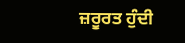ਜ਼ਰੂਰਤ ਹੁੰਦੀ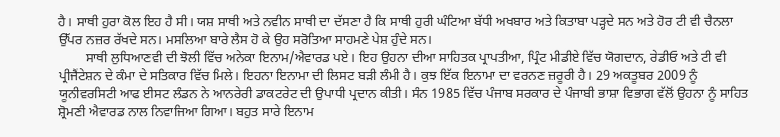ਹੈ। ਸਾਥੀ ਹੁਰਾ ਕੋਲ ਇਹ ਹੈ ਸੀ। ਯਸ਼ ਸਾਥੀ ਅਤੇ ਨਵੀਨ ਸਾਥੀ ਦਾ ਦੱਸਣਾ ਹੈ ਕਿ ਸਾਥੀ ਹੁਰੀ ਘੰਟਿਆ ਬੱਧੀ ਅਖਬਾਰ ਅਤੇ ਕਿਤਾਬਾ ਪੜ੍ਹਦੇ ਸਨ ਅਤੇ ਹੋਰ ਟੀ ਵੀ ਚੈਨਲਾ ਉੱਪਰ ਨਜ਼ਰ ਰੱਖਦੇ ਸਨ। ਮਸਲਿਆ ਬਾਰੇ ਲੈਸ ਹੋ ਕੇ ਉਹ ਸਰੋਤਿਆ ਸਾਹਮਣੇ ਪੇਸ਼ ਹੁੰਦੇ ਸਨ।
        ਸਾਥੀ ਲੁਧਿਆਣਵੀ ਦੀ ਝੋਲੀ ਵਿੱਚ ਅਨੇਕਾ ਇਨਾਮ/ਐਵਾਰਡ ਪਏ। ਇਹ ਉਹਨਾ ਦੀਆ ਸਾਹਿਤਕ ਪ੍ਰਾਪਤੀਆ, ਪ੍ਰਿੰਟ ਮੀਡੀਏ ਵਿੱਚ ਯੋਗਦਾਨ, ਰੇਡੀਓ ਅਤੇ ਟੀ ਵੀ ਪ੍ਰੀਜੈਂਟੇਸ਼ਨ ਦੇ ਕੰਮਾ ਦੇ ਸਤਿਕਾਰ ਵਿੱਚ ਮਿਲੇ। ਇਹਨਾ ਇਨਾਮਾ ਦੀ ਲਿਸਟ ਬੜੀ ਲੰਮੀ ਹੈ। ਕੁਝ ਇੱਕ ਇਨਾਮਾ ਦਾ ਵਰਨਣ ਜ਼ਰੂਰੀ ਹੈ। 29 ਅਕਤੂਬਰ 2009 ਨੂੰ ਯੂਨੀਵਰਸਿਟੀ ਆਫ ਈਸਟ ਲੰਡਨ ਨੇ ਆਨਰੇਰੀ ਡਾਕਟਰੇਟ ਦੀ ਉਪਾਧੀ ਪ੍ਰਦਾਨ ਕੀਤੀ। ਸੰਨ 1985 ਵਿੱਚ ਪੰਜਾਬ ਸਰਕਾਰ ਦੇ ਪੰਜਾਬੀ ਭਾਸ਼ਾ ਵਿਭਾਗ ਵੱਲੋਂ ਉਹਨਾ ਨੂੰ ਸਾਹਿਤ ਸ਼੍ਰੋਮਣੀ ਐਵਾਰਡ ਨਾਲ ਨਿਵਾਜਿਆ ਗਿਆ। ਬਹੁਤ ਸਾਰੇ ਇਨਾਮ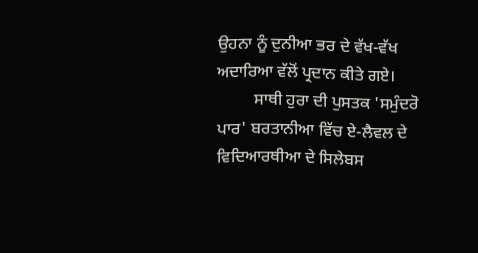ਉਹਨਾ ਨੂੰ ਦੁਨੀਆ ਭਰ ਦੇ ਵੱਖ-ਵੱਖ ਅਦਾਰਿਆ ਵੱਲੋਂ ਪ੍ਰਦਾਨ ਕੀਤੇ ਗਏ।
         ਸਾਥੀ ਹੁਰਾ ਦੀ ਪੁਸਤਕ 'ਸਮੁੰਦਰੋ ਪਾਰ' ਬਰਤਾਨੀਆ ਵਿੱਚ ਏ-ਲੈਵਲ ਦੇ ਵਿਦਿਆਰਥੀਆ ਦੇ ਸਿਲੇਬਸ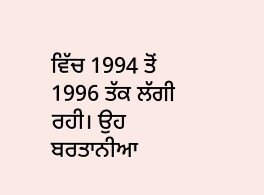ਵਿੱਚ 1994 ਤੋਂ 1996 ਤੱਕ ਲੱਗੀ ਰਹੀ। ਉਹ ਬਰਤਾਨੀਆ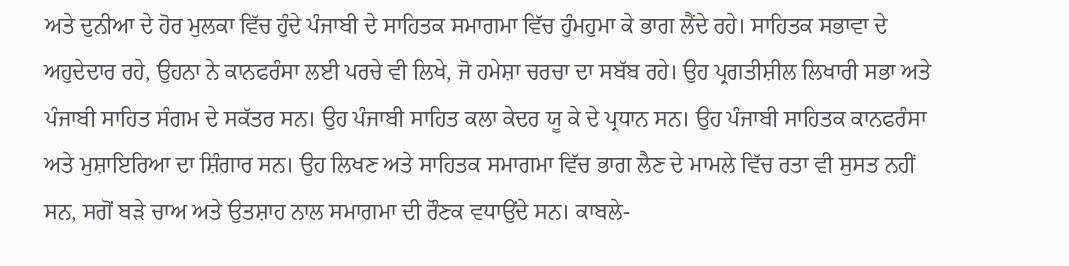ਅਤੇ ਦੁਨੀਆ ਦੇ ਹੋਰ ਮੁਲਕਾ ਵਿੱਚ ਹੁੰਦੇ ਪੰਜਾਬੀ ਦੇ ਸਾਹਿਤਕ ਸਮਾਗਮਾ ਵਿੱਚ ਹੁੰਮਹੁਮਾ ਕੇ ਭਾਗ ਲੈਂਦੇ ਰਹੇ। ਸਾਹਿਤਕ ਸਭਾਵਾ ਦੇ ਅਹੁਦੇਦਾਰ ਰਹੇ, ਉਹਨਾ ਨੇ ਕਾਨਫਰੰਸਾ ਲਈ ਪਰਚੇ ਵੀ ਲਿਖੇ, ਜੋ ਹਮੇਸ਼ਾ ਚਰਚਾ ਦਾ ਸਬੱਬ ਰਹੇ। ਉਹ ਪ੍ਰਗਤੀਸ਼ੀਲ ਲਿਖਾਰੀ ਸਭਾ ਅਤੇ ਪੰਜਾਬੀ ਸਾਹਿਤ ਸੰਗਮ ਦੇ ਸਕੱਤਰ ਸਨ। ਉਹ ਪੰਜਾਬੀ ਸਾਹਿਤ ਕਲਾ ਕੇਦਰ ਯੂ ਕੇ ਦੇ ਪ੍ਰਧਾਨ ਸਨ। ਉਹ ਪੰਜਾਬੀ ਸਾਹਿਤਕ ਕਾਨਫਰੰਸਾ ਅਤੇ ਮੁਸ਼ਾਇਰਿਆ ਦਾ ਸ਼ਿੰਗਾਰ ਸਨ। ਉਹ ਲਿਖਣ ਅਤੇ ਸਾਹਿਤਕ ਸਮਾਗਮਾ ਵਿੱਚ ਭਾਗ ਲੈਣ ਦੇ ਮਾਮਲੇ ਵਿੱਚ ਰਤਾ ਵੀ ਸੁਸਤ ਨਹੀਂ ਸਨ, ਸਗੋਂ ਬੜੇ ਚਾਅ ਅਤੇ ਉਤਸ਼ਾਹ ਨਾਲ ਸਮਾਗਮਾ ਦੀ ਰੌਣਕ ਵਧਾਉਂਦੇ ਸਨ। ਕਾਬਲੇ-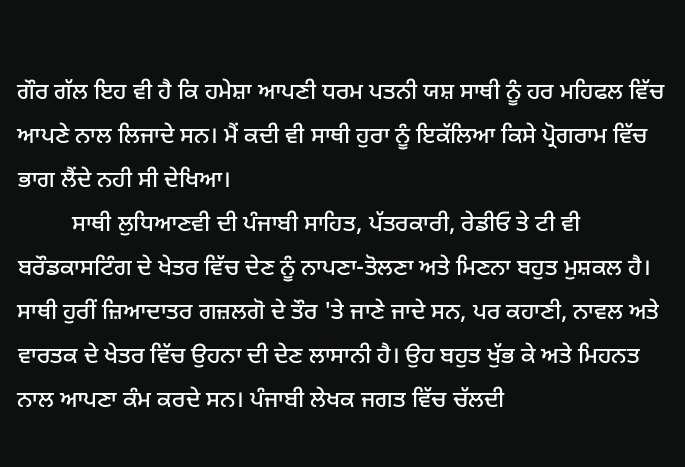ਗੌਰ ਗੱਲ ਇਹ ਵੀ ਹੈ ਕਿ ਹਮੇਸ਼ਾ ਆਪਣੀ ਧਰਮ ਪਤਨੀ ਯਸ਼ ਸਾਥੀ ਨੂੰ ਹਰ ਮਹਿਫਲ ਵਿੱਚ ਆਪਣੇ ਨਾਲ ਲਿਜਾਦੇ ਸਨ। ਮੈਂ ਕਦੀ ਵੀ ਸਾਥੀ ਹੁਰਾ ਨੂੰ ਇਕੱਲਿਆ ਕਿਸੇ ਪ੍ਰੋਗਰਾਮ ਵਿੱਚ ਭਾਗ ਲੈਂਦੇ ਨਹੀ ਸੀ ਦੇਖਿਆ।
         ਸਾਥੀ ਲੁਧਿਆਣਵੀ ਦੀ ਪੰਜਾਬੀ ਸਾਹਿਤ, ਪੱਤਰਕਾਰੀ, ਰੇਡੀਓ ਤੇ ਟੀ ਵੀ ਬਰੌਡਕਾਸਟਿੰਗ ਦੇ ਖੇਤਰ ਵਿੱਚ ਦੇਣ ਨੂੰ ਨਾਪਣਾ-ਤੋਲਣਾ ਅਤੇ ਮਿਣਨਾ ਬਹੁਤ ਮੁਸ਼ਕਲ ਹੈ। ਸਾਥੀ ਹੁਰੀਂ ਜ਼ਿਆਦਾਤਰ ਗਜ਼ਲਗੋ ਦੇ ਤੌਰ 'ਤੇ ਜਾਣੇ ਜਾਦੇ ਸਨ, ਪਰ ਕਹਾਣੀ, ਨਾਵਲ ਅਤੇ ਵਾਰਤਕ ਦੇ ਖੇਤਰ ਵਿੱਚ ਉਹਨਾ ਦੀ ਦੇਣ ਲਾਸਾਨੀ ਹੈ। ਉਹ ਬਹੁਤ ਖੁੱਭ ਕੇ ਅਤੇ ਮਿਹਨਤ ਨਾਲ ਆਪਣਾ ਕੰਮ ਕਰਦੇ ਸਨ। ਪੰਜਾਬੀ ਲੇਖਕ ਜਗਤ ਵਿੱਚ ਚੱਲਦੀ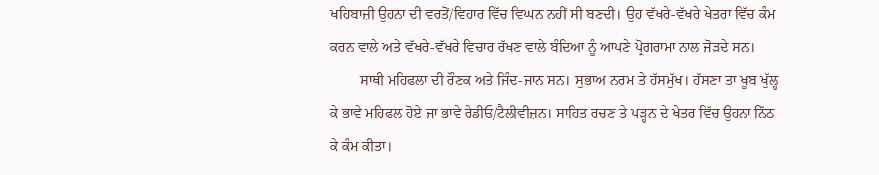ਖਹਿਬਾਜ਼ੀ ਉਹਨਾ ਦੀ ਵਰਤੋਂ/ਵਿਹਾਰ ਵਿੱਚ ਵਿਘਨ ਨਹੀਂ ਸੀ ਬਣਦੀ। ਉਹ ਵੱਖਰੇ-ਵੱਖਰੇ ਖੇਤਰਾ ਵਿੱਚ ਕੰਮ ਕਰਨ ਵਾਲੇ ਅਤੇ ਵੱਖਰੇ-ਵੱਖਰੇ ਵਿਚਾਰ ਰੱਖਣ ਵਾਲੇ ਬੰਦਿਆ ਨੂੰ ਆਪਣੇ ਪ੍ਰੋਗਰਾਮਾ ਨਾਲ ਜੋੜਦੇ ਸਨ।
        ਸਾਥੀ ਮਹਿਫਲਾ ਦੀ ਰੌਣਕ ਅਤੇ ਜਿੰਦ-ਜਾਨ ਸਨ। ਸੁਭਾਅ ਨਰਮ ਤੇ ਹੱਸਮੁੱਖ। ਹੱਸਣਾ ਤਾ ਖੂਬ ਖੁੱਲ੍ਹ ਕੇ ਭਾਵੇ ਮਹਿਫਲ ਹੋਏ ਜਾ ਭਾਵੇ ਰੇਡੀਓ/ਟੈਲੀਵੀਜ਼ਨ। ਸਾਹਿਤ ਰਚਣ ਤੇ ਪੜ੍ਹਨ ਦੇ ਖੇਤਰ ਵਿੱਚ ਉਹਨਾ ਨਿੱਠ ਕੇ ਕੰਮ ਕੀਤਾ।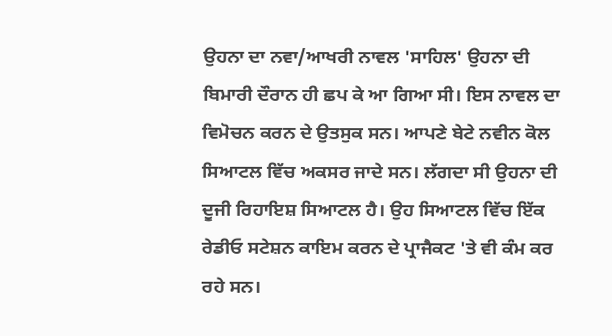ਉਹਨਾ ਦਾ ਨਵਾ/ਆਖਰੀ ਨਾਵਲ 'ਸਾਹਿਲ' ਉਹਨਾ ਦੀ ਬਿਮਾਰੀ ਦੌਰਾਨ ਹੀ ਛਪ ਕੇ ਆ ਗਿਆ ਸੀ। ਇਸ ਨਾਵਲ ਦਾ ਵਿਮੋਚਨ ਕਰਨ ਦੇ ਉਤਸੁਕ ਸਨ। ਆਪਣੇ ਬੇਟੇ ਨਵੀਨ ਕੋਲ ਸਿਆਟਲ ਵਿੱਚ ਅਕਸਰ ਜਾਦੇ ਸਨ। ਲੱਗਦਾ ਸੀ ਉਹਨਾ ਦੀ ਦੂਜੀ ਰਿਹਾਇਸ਼ ਸਿਆਟਲ ਹੈ। ਉਹ ਸਿਆਟਲ ਵਿੱਚ ਇੱਕ ਰੇਡੀਓ ਸਟੇਸ਼ਨ ਕਾਇਮ ਕਰਨ ਦੇ ਪ੍ਰਾਜੈਕਟ 'ਤੇ ਵੀ ਕੰਮ ਕਰ ਰਹੇ ਸਨ।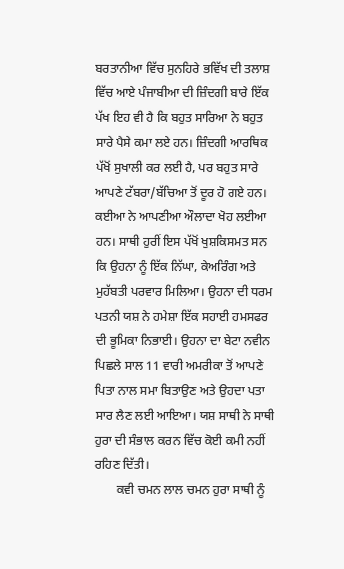ਬਰਤਾਨੀਆ ਵਿੱਚ ਸੁਨਹਿਰੇ ਭਵਿੱਖ ਦੀ ਤਲਾਸ਼ ਵਿੱਚ ਆਏ ਪੰਜਾਬੀਆ ਦੀ ਜ਼ਿੰਦਗੀ ਬਾਰੇ ਇੱਕ ਪੱਖ ਇਹ ਵੀ ਹੈ ਕਿ ਬਹੁਤ ਸਾਰਿਆ ਨੇ ਬਹੁਤ ਸਾਰੇ ਪੈਸੇ ਕਮਾ ਲਏ ਹਨ। ਜ਼ਿੰਦਗੀ ਆਰਥਿਕ ਪੱਖੋਂ ਸੁਖਾਲੀ ਕਰ ਲਈ ਹੈ, ਪਰ ਬਹੁਤ ਸਾਰੇ ਆਪਣੇ ਟੱਬਰਾ/ਬੱਚਿਆ ਤੋਂ ਦੂਰ ਹੋ ਗਏ ਹਨ। ਕਈਆ ਨੇ ਆਪਣੀਆ ਔਲਾਦਾ ਖੋਹ ਲਈਆ ਹਨ। ਸਾਥੀ ਹੁਰੀਂ ਇਸ ਪੱਖੋਂ ਖੁਸ਼ਕਿਸਮਤ ਸਨ ਕਿ ਉਹਨਾ ਨੂੰ ਇੱਕ ਨਿੱਘਾ, ਕੇਅਰਿੰਗ ਅਤੇ ਮੁਹੱਬਤੀ ਪਰਵਾਰ ਮਿਲਿਆ। ਉਹਨਾ ਦੀ ਧਰਮ ਪਤਨੀ ਯਸ਼ ਨੇ ਹਮੇਸ਼ਾ ਇੱਕ ਸਹਾਈ ਹਮਸਫਰ ਦੀ ਭੂਮਿਕਾ ਨਿਭਾਈ। ਉਹਨਾ ਦਾ ਬੇਟਾ ਨਵੀਨ ਪਿਛਲੇ ਸਾਲ 11 ਵਾਰੀ ਅਮਰੀਕਾ ਤੋਂ ਆਪਣੇ ਪਿਤਾ ਨਾਲ ਸਮਾ ਬਿਤਾਉਣ ਅਤੇ ਉਹਦਾ ਪਤਾ ਸਾਰ ਲੈਣ ਲਈ ਆਇਆ। ਯਸ਼ ਸਾਥੀ ਨੇ ਸਾਥੀ ਹੁਰਾ ਦੀ ਸੰਭਾਲ ਕਰਨ ਵਿੱਚ ਕੋਈ ਕਮੀ ਨਹੀਂ ਰਹਿਣ ਦਿੱਤੀ।
       ਕਵੀ ਚਮਨ ਲਾਲ ਚਮਨ ਹੁਰਾ ਸਾਥੀ ਨੂੰ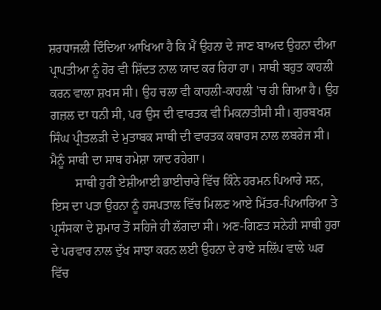ਸ਼ਰਧਾਜਲੀ ਦਿੰਦਿਆ ਆਖਿਆ ਹੈ ਕਿ ਮੈਂ ਉਹਨਾ ਦੇ ਜਾਣ ਬਾਅਦ ਉਹਨਾ ਦੀਆ ਪ੍ਰਾਪਤੀਆ ਨੂੰ ਹੋਰ ਵੀ ਸ਼ਿੱਦਤ ਨਾਲ ਯਾਦ ਕਰ ਰਿਹਾ ਹਾ। ਸਾਥੀ ਬਹੁਤ ਕਾਹਲੀ ਕਰਨ ਵਾਲਾ ਸ਼ਖਸ ਸੀ। ਉਹ ਚਲਾ ਵੀ ਕਾਹਲੀ-ਕਾਹਲੀ 'ਚ ਹੀ ਗਿਆ ਹੈ। ਉਹ ਗਜ਼ਲ ਦਾ ਧਨੀ ਸੀ, ਪਰ ਉਸ ਦੀ ਵਾਰਤਕ ਵੀ ਮਿਕਨਾਤੀਸੀ ਸੀ। ਗੁਰਬਖਸ਼ ਸਿੰਘ ਪ੍ਰੀਤਲੜੀ ਦੇ ਮੁਤਾਬਕ ਸਾਥੀ ਦੀ ਵਾਰਤਕ ਕਥਾਰਸ ਨਾਲ ਲਬਰੇਜ ਸੀ। ਮੈਨੂੰ ਸਾਥੀ ਦਾ ਸਾਥ ਹਮੇਸ਼ਾ ਯਾਦ ਰਹੇਗਾ।
        ਸਾਥੀ ਹੁਰੀਂ ਏਸ਼ੀਆਈ ਭਾਈਚਾਰੇ ਵਿੱਚ ਕਿੰਨੇ ਹਰਮਨ ਪਿਆਰੇ ਸਨ, ਇਸ ਦਾ ਪਤਾ ਉਹਨਾ ਨੂੰ ਹਸਪਤਾਲ ਵਿੱਚ ਮਿਲਣ ਆਏ ਮਿੱਤਰ-ਪਿਆਰਿਆ ਤੇ ਪ੍ਰਸੰਸਕਾ ਦੇ ਸ਼ੁਮਾਰ ਤੋਂ ਸਹਿਜੇ ਹੀ ਲੱਗਦਾ ਸੀ। ਅਣ-ਗਿਣਤ ਸਨੇਹੀ ਸਾਥੀ ਹੁਰਾ ਦੇ ਪਰਵਾਰ ਨਾਲ ਦੁੱਖ ਸਾਝਾ ਕਰਨ ਲਈ ਉਹਨਾ ਦੇ ਰਾਏ ਸਲਿੱਪ ਵਾਲੇ ਘਰ ਵਿੱਚ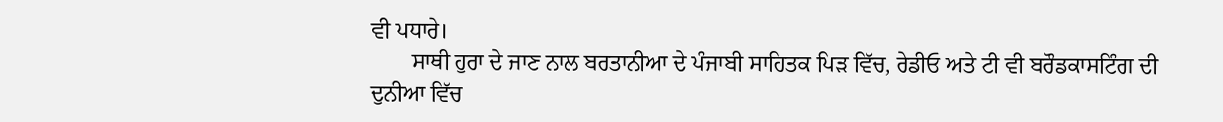ਵੀ ਪਧਾਰੇ।
       ਸਾਥੀ ਹੁਰਾ ਦੇ ਜਾਣ ਨਾਲ ਬਰਤਾਨੀਆ ਦੇ ਪੰਜਾਬੀ ਸਾਹਿਤਕ ਪਿੜ ਵਿੱਚ, ਰੇਡੀਓ ਅਤੇ ਟੀ ਵੀ ਬਰੌਡਕਾਸਟਿੰਗ ਦੀ ਦੁਨੀਆ ਵਿੱਚ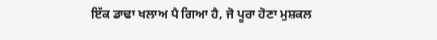ਇੱਕ ਡਾਢਾ ਖਲਾਅ ਪੈ ਗਿਆ ਹੈ, ਜੋ ਪੂਰਾ ਹੋਣਾ ਮੁਸ਼ਕਲ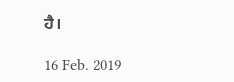ਹੈ।

16 Feb. 2019